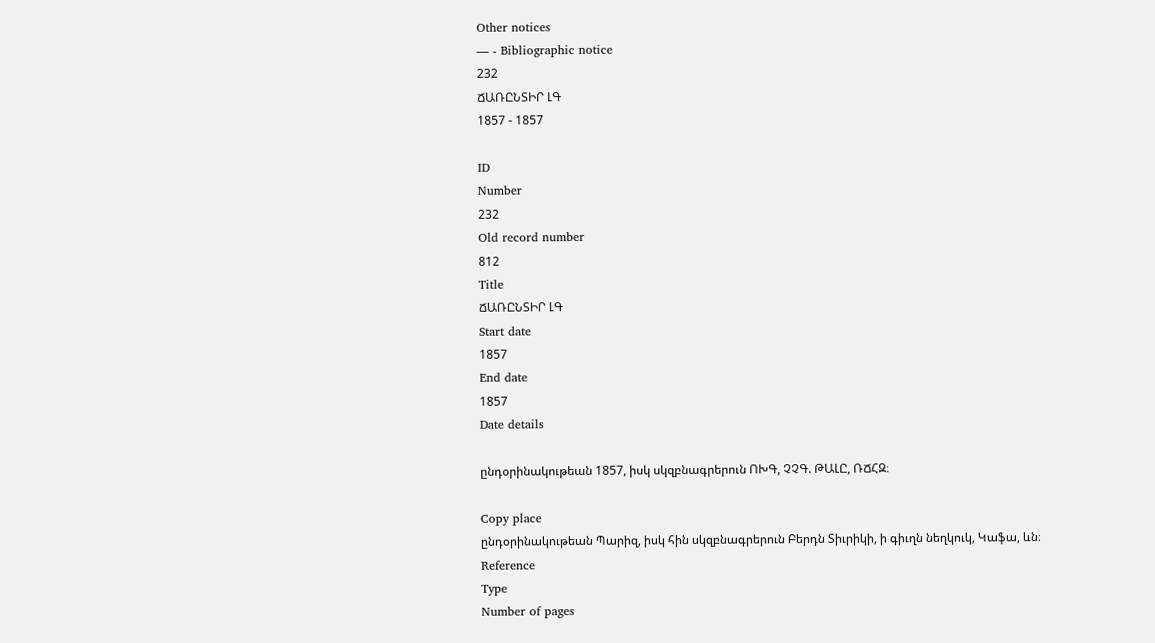Other notices
— - Bibliographic notice
232
ՃԱՌԸՆՏԻՐ ԼԳ
1857 - 1857

ID
Number
232
Old record number
812
Title
ՃԱՌԸՆՏԻՐ ԼԳ
Start date
1857
End date
1857
Date details

ընդօրինակութեան 1857, իսկ սկզբնագրերուն ՈԽԳ, ՉՉԳ. ԹԱԼԸ, ՌՃՀԶ։

Copy place
ընդօրինակութեան Պարիզ, իսկ հին սկզբնագրերուն Բերդն Տիւրիկի, ի գիւղն նեղկուկ, Կաֆա, ևն։
Reference
Type
Number of pages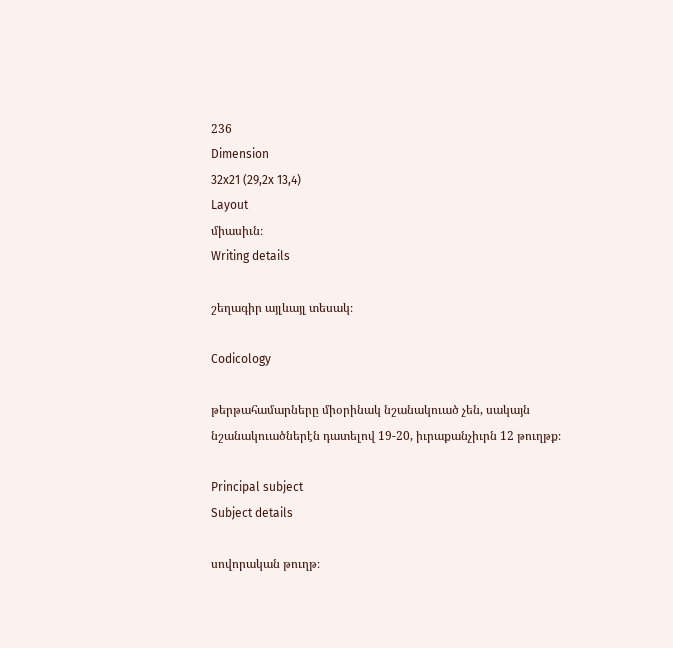236
Dimension
32x21 (29,2x 13,4)
Layout
միասիւն։
Writing details

շեղագիր այլևայլ տեսակ։

Codicology

թերթահամարները միօրինակ նշանակուած չեն, սակայն նշանակուածներէն դատելով 19-20, իւրաքանչիւրն 12 թուղթք։

Principal subject
Subject details

սովորական թուղթ։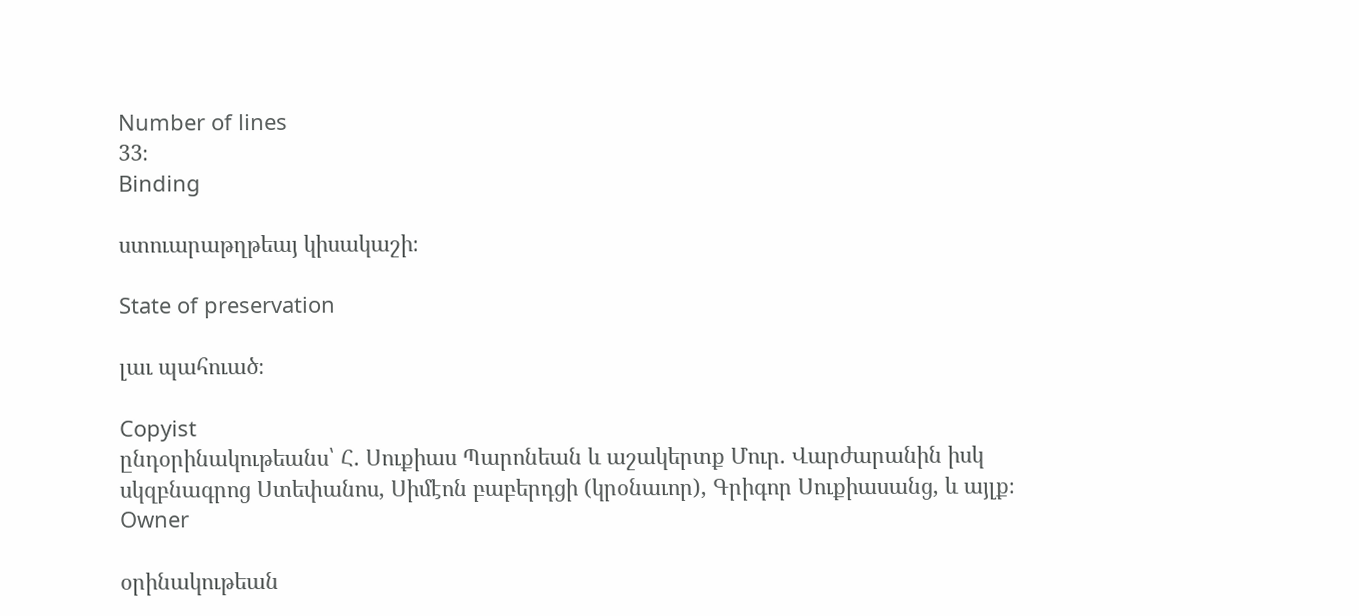Number of lines
33։
Binding

ստուարաթղթեայ կիսակաշի։

State of preservation

լաւ պահուած։

Copyist
ընդօրինակութեանս՝ Հ. Սուքիաս Պարոնեան և աշակերտք Մուր. Վարժարանին իսկ սկզբնագրոց Ստեփանոս, Սիմէոն բաբերդցի (կրօնաւոր), Գրիգոր Սուքիասանց, և այլք։
Owner

օրինակութեան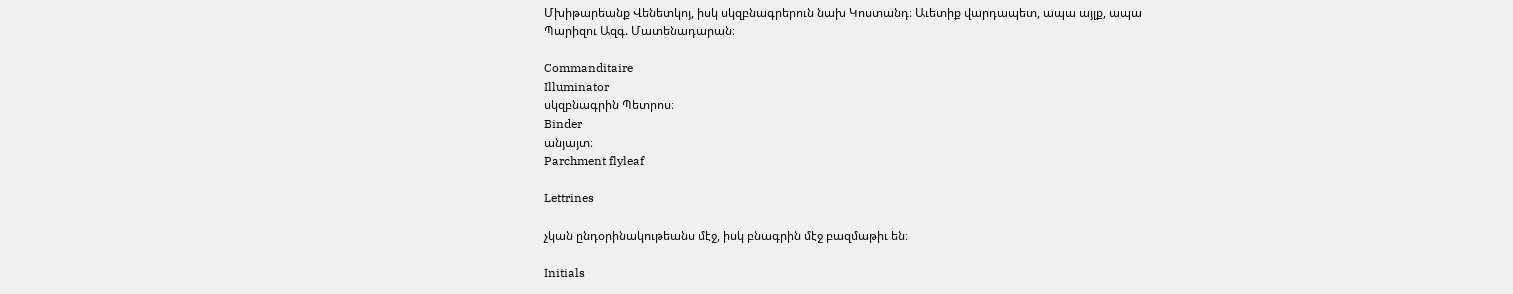Մխիթարեանք Վենետկոյ, իսկ սկզբնագրերուն նախ Կոստանդ։ Աւետիք վարդապետ, ապա այլք, ապա Պարիզու Ազգ. Մատենադարան։

Commanditaire
Illuminator
սկզբնագրին Պետրոս։
Binder
անյայտ։
Parchment flyleaf

Lettrines

չկան ընդօրինակութեանս մէջ, իսկ բնագրին մէջ բազմաթիւ են։

Initials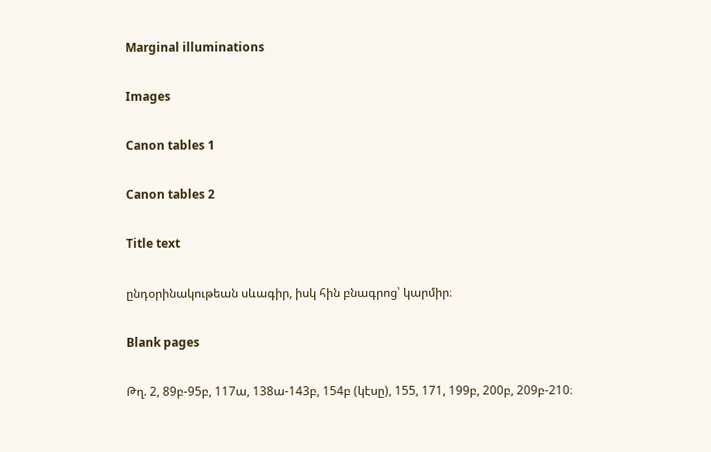Marginal illuminations

Images

Canon tables 1

Canon tables 2

Title text

ընդօրինակութեան սևագիր, իսկ հին բնագրոց՝ կարմիր։

Blank pages

Թղ. 2, 89բ-95բ, 117ա, 138ա-143բ, 154բ (կէսը), 155, 171, 199բ, 200բ, 209բ-210։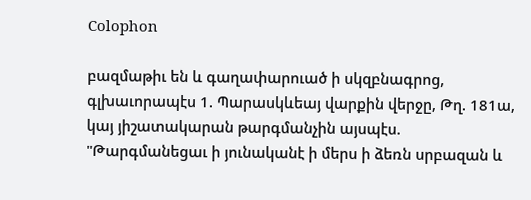Colophon

բազմաթիւ են և գաղափարուած ի սկզբնագրոց, գլխաւորապէս 1. Պարասկևեայ վարքին վերջը, Թղ. 181ա, կայ յիշատակարան թարգմանչին այսպէս. "Թարգմանեցաւ ի յունականէ ի մերս ի ձեռն սրբազան և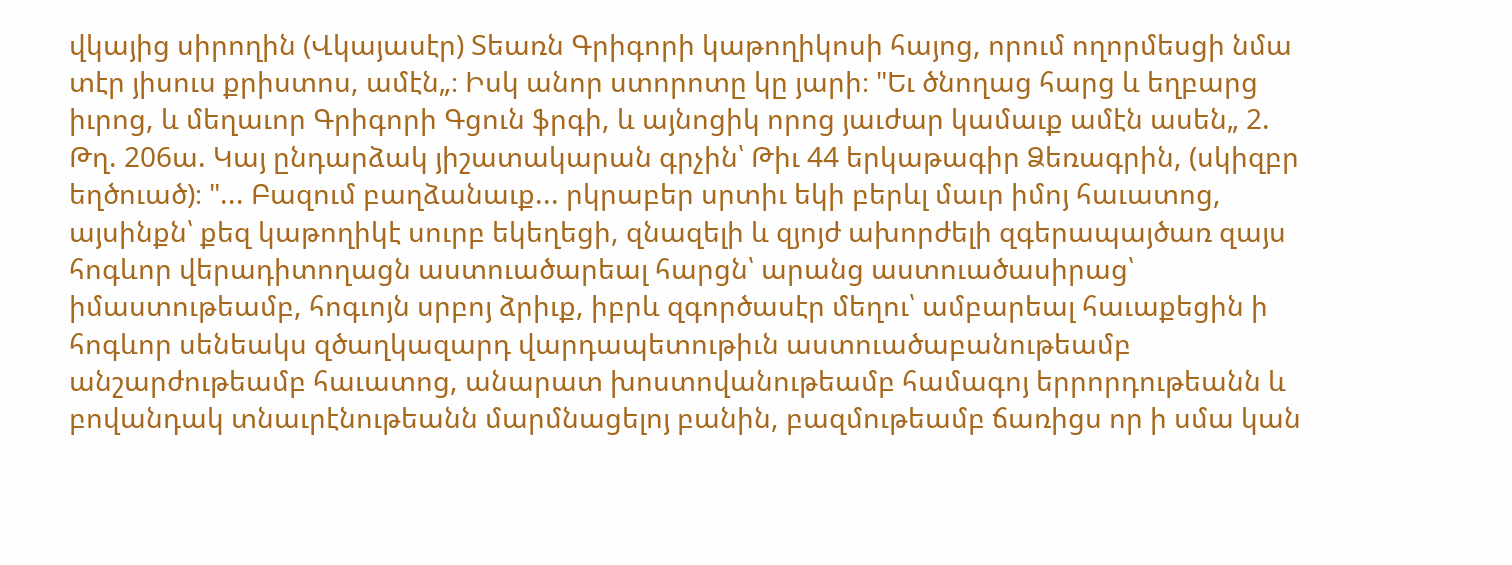վկայից սիրողին (Վկայասէր) Տեառն Գրիգորի կաթողիկոսի հայոց, որում ողորմեսցի նմա տէր յիսուս քրիստոս, ամէն„։ Իսկ անոր ստորոտը կը յարի։ "Եւ ծնողաց հարց և եղբարց իւրոց, և մեղաւոր Գրիգորի Գցուն ֆրգի, և այնոցիկ որոց յաւժար կամաւք ամէն ասեն„ 2. Թղ. 206ա. Կայ ընդարձակ յիշատակարան գրչին՝ Թիւ 44 երկաթագիր Ձեռագրին, (սկիզբր եղծուած)։ "... Բազում բաղձանաւք... րկրաբեր սրտիւ եկի բերևլ մաւր իմոյ հաւատոց, այսինքն՝ քեզ կաթողիկէ սուրբ եկեղեցի, զնազելի և զյոյժ ախորժելի զգերապայծառ զայս հոգևոր վերադիտողացն աստուածարեալ հարցն՝ արանց աստուածասիրաց՝ իմաստութեամբ, հոգւոյն սրբոյ ձրիւք, իբրև զգործասէր մեղու՝ ամբարեալ հաւաքեցին ի հոգևոր սենեակս զծաղկազարդ վարդապետութիւն աստուածաբանութեամբ անշարժութեամբ հաւատոց, անարատ խոստովանութեամբ համագոյ երրորդութեանն և բովանդակ տնաւրէնութեանն մարմնացելոյ բանին, բազմութեամբ ճառիցս որ ի սմա կան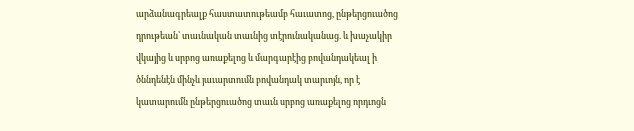արձանագրեալք հաստատութեամբ հաւատոց, ընթերցուածոց դրութեան՝ տաւնական տաւնից տէրունականաց. և խաչակիր վկայից և սրբոց առաքելոց և մարգարէից բովանդակեալ ի ծննդենէն մինչև յաւարտումն բովանդակ տարւոյն, որ է կատարումն ընթերցուածոց տաւն սրբոց առաքելոց որդւոցն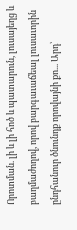Որոտման. լի և լի հոծ և պատարուն, լուսայեղց և բաղմաժողով, որով բարգաւաճեալ լուսաւորին ընդհանուր ծնունդք որովայնի քո... Արդ՝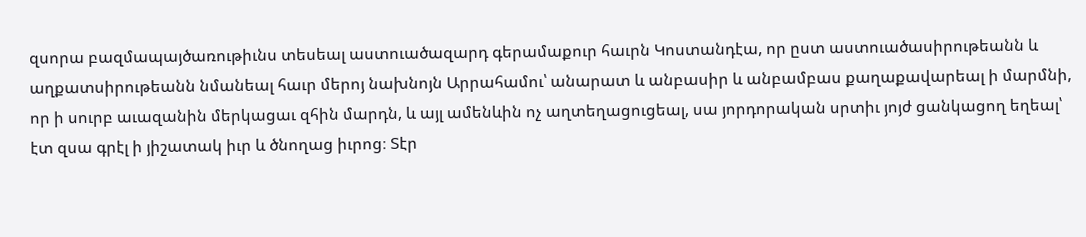զսորա բազմապայծառութիւնս տեսեալ աստուածազարդ գերամաքուր հաւրն Կոստանդէա, որ ըստ աստուածասիրութեանն և աղքատսիրութեանն նմանեալ հաւր մերոյ նախնոյն Արրահամու՝ անարատ և անբասիր և անբամբաս քաղաքավարեալ ի մարմնի, որ ի սուրբ աւազանին մերկացաւ զհին մարդն, և այլ ամենևին ոչ աղտեղացուցեալ, սա յորդորական սրտիւ յոյժ ցանկացող եղեալ՝ էտ զսա գրէլ ի յիշատակ իւր և ծնողաց իւրոց։ Տէր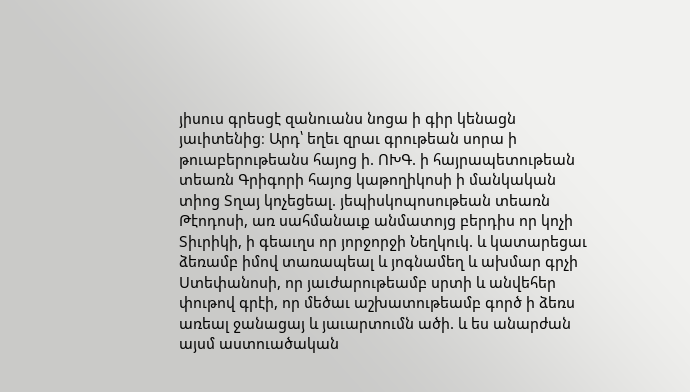յիսուս գրեսցէ զանուանս նոցա ի գիր կենացն յաւիտենից։ Արդ՝ եղեւ զրաւ գրութեան սորա ի թուաբերութեանս հայոց ի. ՈԽԳ. ի հայրապետութեան տեառն Գրիգորի հայոց կաթողիկոսի ի մանկական տիոց Տղայ կոչեցեալ. յեպիսկոպոսութեան տեառն Թէոդոսի, առ սահմանաւք անմատոյց բերդիս որ կոչի Տիւրիկի, ի գեաւղս որ յորջորջի Նեղկուկ. և կատարեցաւ ձեռամբ իմով տառապեալ և յոգնամեղ և ախմար գրչի Ստեփանոսի, որ յաւժարութեամբ սրտի և անվեհեր փութով գրէի, որ մեծաւ աշխատութեամբ գործ ի ձեռս առեալ ջանացայ և յաւարտումն ածի. և ես անարժան այսմ աստուածական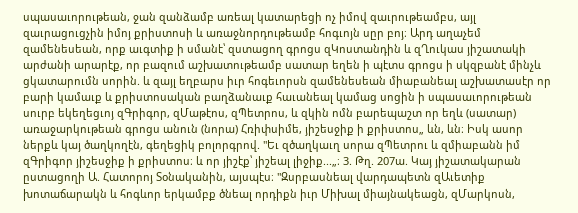սպասաւորութեան, ջան զանձամբ առեալ կատարեցի ոչ իմով զաւրութեամբս, այլ զաւրացուցչին իմոյ քրիստոսի և առաջնորդութեամբ հոգւոյն սըր բոյ։ Արդ աղաչեմ զամենեսեան, որք աւգտիք ի սմանէ՝ զստացող գրոցս զԿոստանդին և զՂուկաս յիշատակի արժանի արարէք, որ բազում աշխատութեամբ սատար եղեն ի պէտս գրոցս ի սկզբանէ մինչև ցկատարումն սորին. և զայլ եղբարս իւր հոգեւորսն զամենեսեան միաբանեալ աշխատասէր որ բարի կամաւք և քրիստոսական բաղձանաւք հաւանեալ կամաց սոցին ի սպասաւորութեան սուրբ եկեղեցւոյ զԳրիգոր, զՄաթէոս, զՊետրոս, և զկին ոմն բարեպաշտ որ եղև (սատար) առաջարկութեան գրոցս անուն (նորա) Հռիփսիմե, յիշեսջիք ի քրիստոս„ ևն, ևն։ Իսկ ասոր ներքև կայ ծաղկողէն, գեղեցիկ բոլորգրով. "Եւ զծաղկաւղ սորա զՊետրու և զմիաբանն իմ զԳրիգոր յիշեսջիք ի քրիստոս։ և որ յիշէք՝ յիշեալ լիջիք...„։ 3. Թղ. 207ա. Կայ յիշատակարան ըստացողի Ա. Հատորոյ Տօնականին, այսպէս։ "Զսրբասնեալ վարդապետն զԱւետիք խոտաճարակն և հոգևոր երկամբք ծնեալ որդիքն իւր Միխալ միայնակեացն, զՄարկոսն,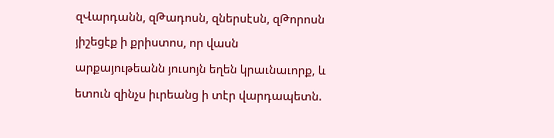զՎարդանն, զԹադոսն, զներսէսն, զԹորոսն յիշեցէք ի քրիստոս, որ վասն արքայութեանն յուսոյն եղեն կրաւնաւորք, և ետուն զինչս իւրեանց ի տէր վարդապետն.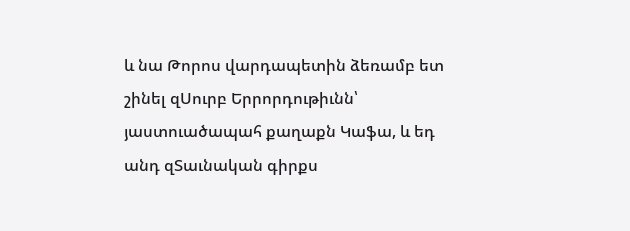և նա Թորոս վարդապետին ձեռամբ ետ շինել զՍուրբ Երրորդութիւնն՝ յաստուածապահ քաղաքն Կաֆա, և եդ անդ զՏաւնական գիրքս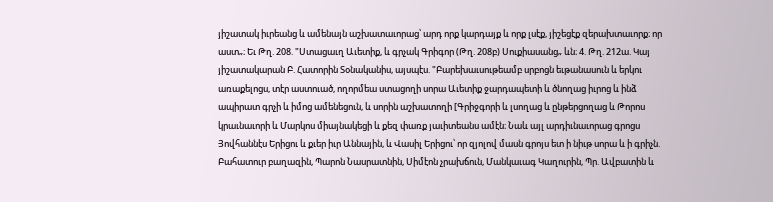յիշատակ իւրեանց և ամենայն աշխատաւորաց՝ արդ որք կարդայք և որք լսէք, յիշեցէք զերախտաւորք։ որ աստ„։ Եւ Թղ. 208. "Ստացաւղ Աւետիք, և գրչակ Գրիգոր (Թղ. 208բ) Սուքիասանց„ ևն։ 4. Թղ. 212ա. Կայ յիշատակարան Բ. Հատորին Տօնականիս, այսպէս. "Բարեխաւսութեամբ սրբոցն եւթանասուն և երկու առաքելոցս, տէր աստուած, ողորմեա ստացողի սորա Աւետիք ջարդապետի և ծնողաց իւրոց և ինձ ապիրատ գրչի և իմոց ամենեցուն, և սորին աշխատողի [Գրիջգորի և լսողաց և ընթերցողաց և Թորոս կրաւնաւորի և Մարկոս միայնակեցի և քեզ փառք յաւիտեանս ամէն։ Նաև այլ արդիւնաւորաց գրոցս Յովհաննէս Երիցու և քւեր իւր Աննային, և Վասիլ Երիցու՝ որ զյոլով մասն գրոյս ետ ի նիւթ սորա և ի գրիչն. Բահատուր բաղազին, Պարոն Նասրատնին, Սիմէոն չրախճուն, Մանկաւագ Կաղուրին, Պր. Ավբատին և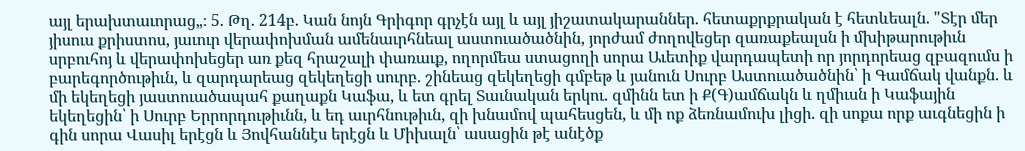այլ երախտաւորաց„։ 5. Թղ. 214բ. Կան նոյն Գրիգոր գրչէն այլ և այլ յիշատակարաններ. հետաքրքրական է հետևեալն. "Տէր մեր յիսուս քրիստոս, յաւուր վերափոխման ամենաւրհնեալ աստուածածնին, յորժամ ժողովեցեր զառաքեալսն ի մխիթարութիւն սրբուհոյ և վերափոխեցեր առ քեզ հրաշալի փառաւք, ողորմեա ստացողի սորա Աւետիք վարդապետի որ յորդորեաց զբազումս ի բարեգործութիւն, և զարդարեաց զեկեղեցի սուրբ. շինեաց զեկեղեցի գմբեթ և յանուն Սուրբ Աստուածածնին՝ ի Գամճակ վանքն. և մի եկեղեցի յաստուածապահ քաղաքն Կաֆա, և ետ գրել Տաւնական երկու. զմինն ետ ի Ք(Գ)ամճակն և ղմիւսն ի Կաֆային եկեղեցին՝ ի Սուրբ Երրորդութիւնն, և եդ աւրհնութիւն, զի խնամով պահեսցեն, և մի ոք ձեռնամուխ լիցի. զի սոքա որք աւգնեցին ի գին սորա Վասիլ երէցն և Յովհաննէս երէցն և Միխալն՝ ասացին թէ անէծք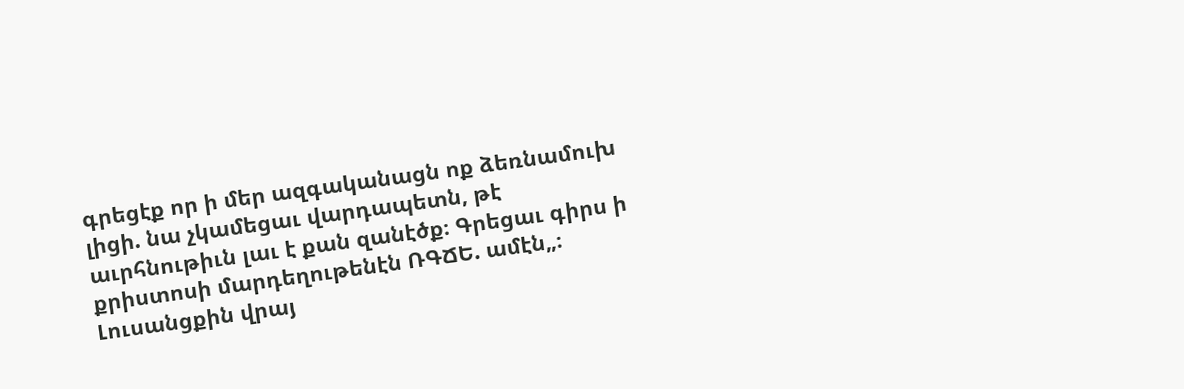գրեցէք որ ի մեր ազգականացն ոք ձեռնամուխ լիցի. նա չկամեցաւ վարդապետն, թէ աւրհնութիւն լաւ է քան զանէծք։ Գրեցաւ գիրս ի քրիստոսի մարդեղութենէն ՌԳՃԵ. ամէն„։ Լուսանցքին վրայ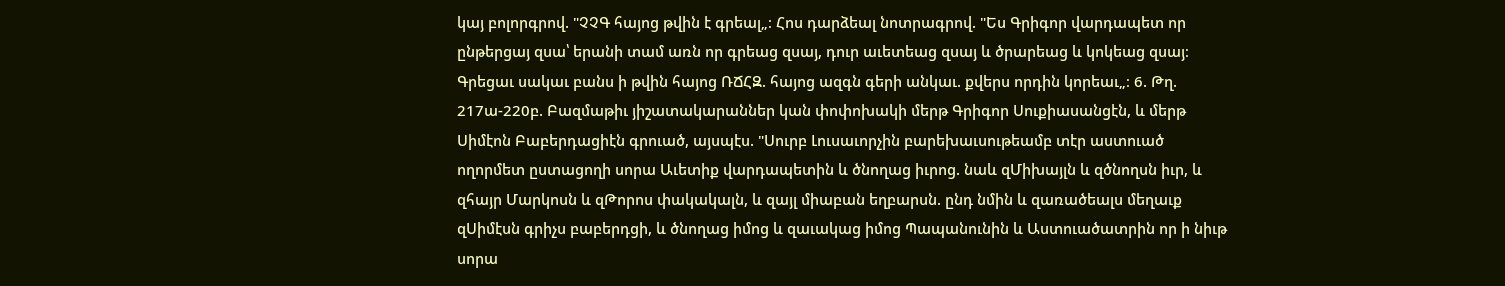կայ բոլորգրով. "ՉՉԳ հայոց թվին է գրեալ„։ Հոս դարձեալ նոտրագրով. "Ես Գրիգոր վարդապետ որ ընթերցայ զսա՝ երանի տամ առն որ գրեաց զսայ, դուր աւետեաց զսայ և ծրարեաց և կոկեաց զսայ։ Գրեցաւ սակաւ բանս ի թվին հայոց ՌՃՀԶ. հայոց ազգն գերի անկաւ. քվերս որդին կորեաւ„։ 6. Թղ. 217ա-220բ. Բազմաթիւ յիշատակարաններ կան փոփոխակի մերթ Գրիգոր Սուքիասանցէն, և մերթ Սիմէոն Բաբերդացիէն գրուած, այսպէս. "Սուրբ Լուսաւորչին բարեխաւսութեամբ տէր աստուած ողորմետ ըստացողի սորա Աւետիք վարդապետին և ծնողաց իւրոց. նաև զՄիխայլն և զծնողսն իւր, և զհայր Մարկոսն և զԹորոս փակակալն, և զայլ միաբան եղբարսն. ընդ նմին և զառածեալս մեղաւք զՍիմէսն գրիչս բաբերդցի, և ծնողաց իմոց և զաւակաց իմոց Պապանունին և Աստուածատրին որ ի նիւթ սորա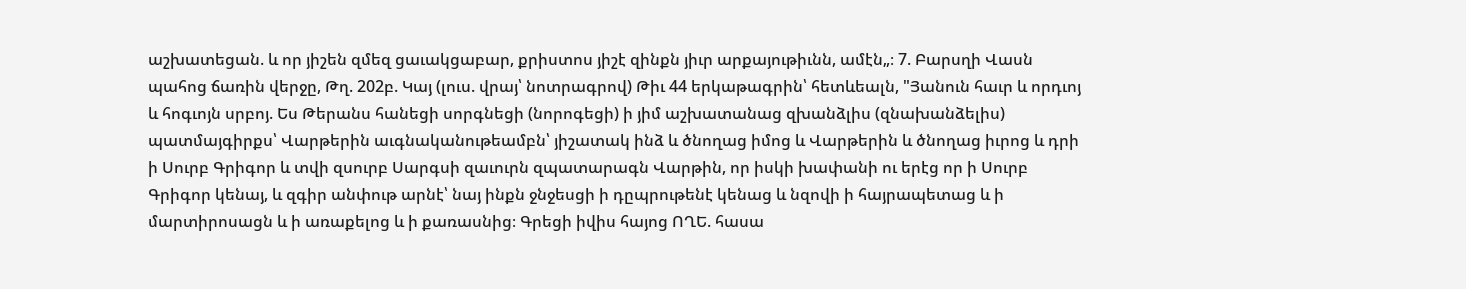աշխատեցան. և որ յիշեն զմեզ ցաւակցաբար, քրիստոս յիշէ զինքն յիւր արքայութիւնն, ամէն„։ 7. Բարսղի Վասն պահոց ճառին վերջը, Թղ. 202բ. Կայ (լուս. վրայ՝ նոտրագրով) Թիւ 44 երկաթագրին՝ հետևեալն, "Յանուն հաւր և որդւոյ և հոգւոյն սրբոյ. Ես Թերանս հանեցի սորգնեցի (նորոգեցի) ի յիմ աշխատանաց զխանձլիս (զնախանձելիս) պատմայգիրքս՝ Վարթերին աւգնականութեամբն՝ յիշատակ ինձ և ծնողաց իմոց և Վարթերին և ծնողաց իւրոց և դրի ի Սուրբ Գրիգոր և տվի զսուրբ Սարգսի զաւուրն զպատարագն Վարթին, որ իսկի խափանի ու երէց որ ի Սուրբ Գրիգոր կենայ, և զգիր անփութ արնէ՝ նայ ինքն ջնջեսցի ի դըպրութենէ կենաց և նզովի ի հայրապետաց և ի մարտիրոսացն և ի առաքելոց և ի քառասնից։ Գրեցի իվիս հայոց ՈՂԵ. հասա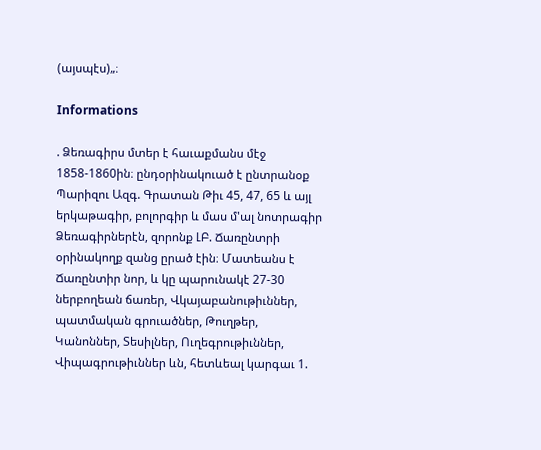(այսպէս)„։

Informations

. Ձեռագիրս մտեր է հաւաքմանս մէջ 1858-1860ին։ ընդօրինակուած է ընտրանօք Պարիզու Ազգ. Գրատան Թիւ 45, 47, 65 և այլ երկաթագիր, բոլորգիր և մաս մ'ալ նոտրագիր Ձեռագիրներէն, զորոնք ԼԲ. Ճառընտրի օրինակողք զանց ըրած էին։ Մատեանս է Ճառընտիր նոր, և կը պարունակէ 27-30 ներբողեան ճառեր, Վկայաբանութիւններ, պատմական գրուածներ, Թուղթեր, Կանոններ, Տեսիլներ, Ուղեգրութիւններ, Վիպագրութիւններ ևն, հետևեալ կարգաւ 1.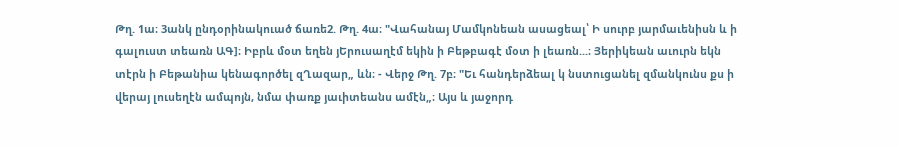Թղ. 1ա։ 3անկ ընդօրինակուած ճառե2. Թղ. 4ա։ "Վահանայ Մամկոնեան ասացեալ՝ Ի սուրբ յարմաւենիսն և ի գալուստ տեառն ԱԳ]։ Իբրև մօտ եղեն յԵրուսաղէմ եկին ի Բեթբագէ մօտ ի լեառն...։ Յերիկեան աւուրն եկն տէրն ի Բեթանիա կենագործել զՂազար„ ևն։ - Վերջ Թղ. 7բ։ "Եւ հանդերձեալ կ նստուցանել զմանկունս քս ի վերայ լուսեղէն ամպոյն, նմա փառք յաւիտեանս ամէն„։ Այս և յաջորդ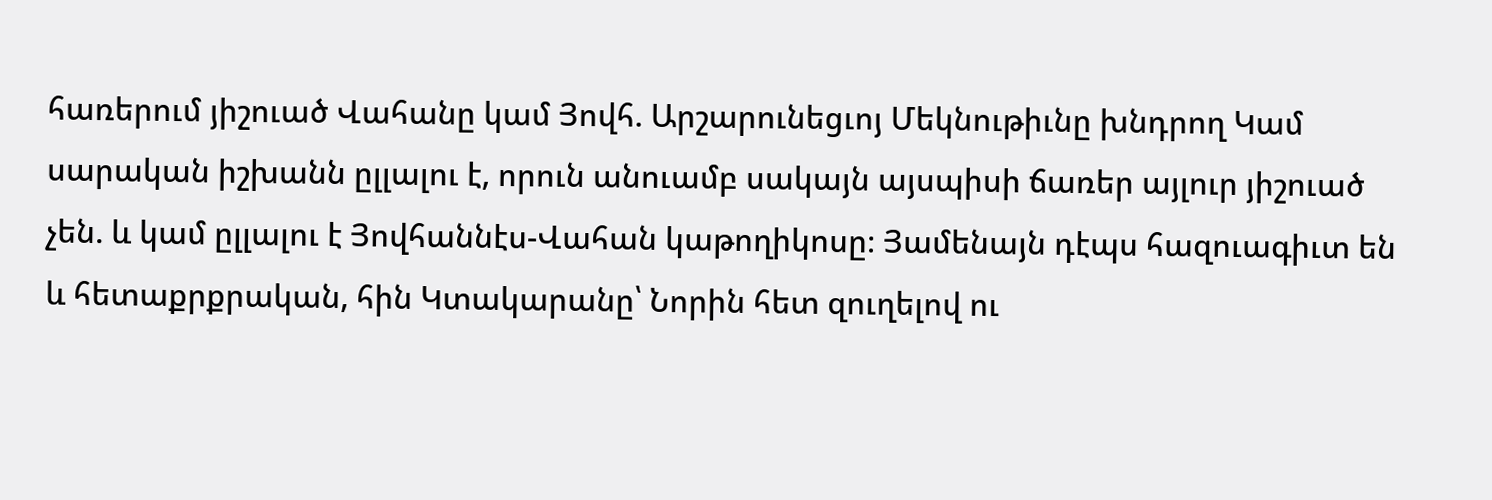հառերում յիշուած Վահանը կամ Յովհ. Արշարունեցւոյ Մեկնութիւնը խնդրող Կամ սարական իշխանն ըլլալու է, որուն անուամբ սակայն այսպիսի ճառեր այլուր յիշուած չեն. և կամ ըլլալու է Յովհաննէս-Վահան կաթողիկոսը։ Յամենայն դէպս հազուագիւտ են և հետաքրքրական, հին Կտակարանը՝ Նորին հետ զուղելով ու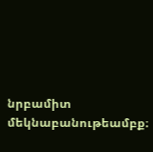նրբամիտ մեկնաբանութեամբք։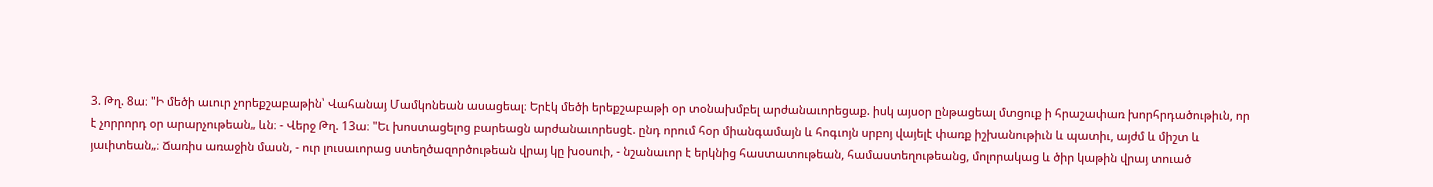3. Թղ. 8ա։ "Ի մեծի աւուր չորեքշաբաթին՝ Վահանայ Մամկոնեան ասացեալ։ Երէկ մեծի երեքշաբաթի օր տօնախմբել արժանաւորեցաք. իսկ այսօր ընթացեալ մտցուք ի հրաշափառ խորհրդածութիւն, որ է չորրորդ օր արարչութեան„ ևն։ - Վերջ Թղ. 13ա։ "Եւ խոստացելոց բարեացն արժանաւորեսցէ. ընդ որում հօր միանգամայն և հոգւոյն սրբոյ վայելէ փառք իշխանութիւն և պատիւ, այժմ և միշտ և յաւիտեան„։ Ճառիս առաջին մասն, - ուր լուսաւորաց ստեղծազործութեան վրայ կը խօսուի, - նշանաւոր է երկնից հաստատութեան, համաստեղութեանց, մոլորակաց և ծիր կաթին վրայ տուած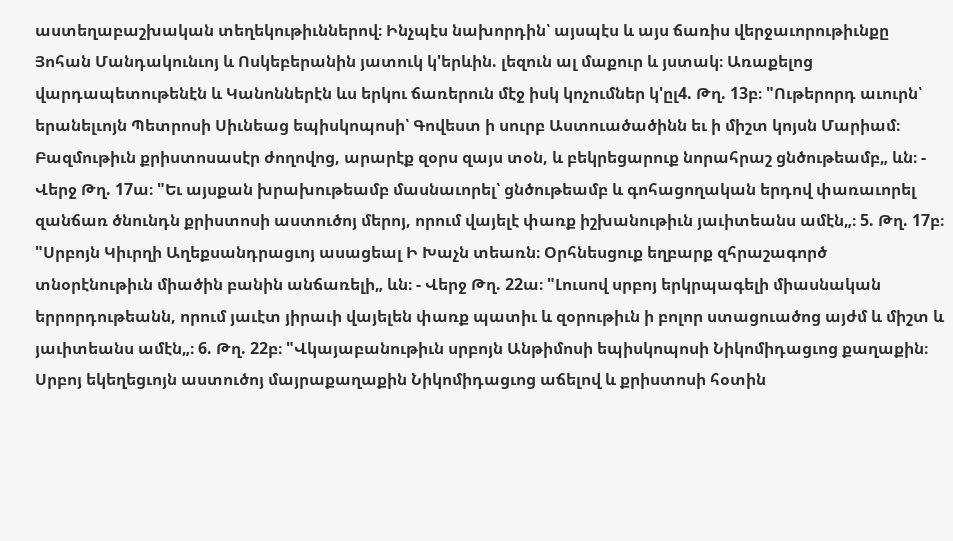աստեղաբաշխական տեղեկութիւններով։ Ինչպէս նախորդին՝ այսպէս և այս ճառիս վերջաւորութիւնքը Յոհան Մանդակունւոյ և Ոսկեբերանին յատուկ կ'երևին. լեզուն ալ մաքուր և յստակ։ Առաքելոց վարդապետութենէն և Կանոններէն ևս երկու ճառերուն մէջ իսկ կոչումներ կ'ըլ4. Թղ. 13բ։ "Ութերորդ աւուրն՝ երանելւոյն Պետրոսի Սիւնեաց եպիսկոպոսի՝ Գովեստ ի սուրբ Աստուածածինն եւ ի միշտ կոյսն Մարիամ։ Բազմութիւն քրիստոսասէր ժողովոց, արարէք զօրս զայս տօն, և բեկրեցարուք նորահրաշ ցնծութեամբ„ ևն։ - Վերջ Թղ. 17ա։ "Եւ այսքան խրախութեամբ մասնաւորել՝ ցնծութեամբ և գոհացողական երդով փառաւորել զանճառ ծնունդն քրիստոսի աստուծոյ մերոյ, որում վայելէ փառք իշխանութիւն յաւիտեանս ամէն„։ 5. Թղ. 17բ։ "Սրբոյն Կիւրղի Աղեքսանդրացւոյ ասացեալ Ի Խաչն տեառն։ Օրհնեսցուք եղբարք զհրաշագործ տնօրէնութիւն միածին բանին անճառելի„ ևն։ - Վերջ Թղ. 22ա։ "Լուսով սրբոյ երկրպագելի միասնական երրորդութեանն, որում յաւէտ յիրաւի վայելեն փառք պատիւ և զօրութիւն ի բոլոր ստացուածոց այժմ և միշտ և յաւիտեանս ամէն„։ 6. Թղ. 22բ։ "Վկայաբանութիւն սրբոյն Անթիմոսի եպիսկոպոսի Նիկոմիդացւոց քաղաքին։ Սրբոյ եկեղեցւոյն աստուծոյ մայրաքաղաքին Նիկոմիդացւոց աճելով և քրիստոսի հօտին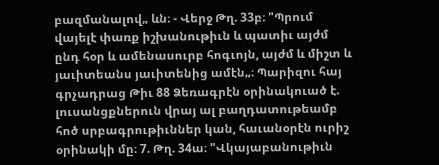բազմանալով„ ևն։ - Վերջ Թղ. 33բ։ "Պրում վայելէ փառք իշխանութիւն և պատիւ այժմ ընդ հօր և ամենասուրբ հոգւոյն, այժմ և միշտ և յաւիտեանս յաւիտենից ամէն„։ Պարիզու հայ գրչադրաց Թիւ 88 Ձեռագրէն օրինակուած է. լուսանցքներուն վրայ ալ բաղդատութեամբ հոծ սրբագրութիւններ կան, հաւանօրէն ուրիշ օրինակի մը։ 7. Թղ. 34ա։ "Վկայաբանութիւն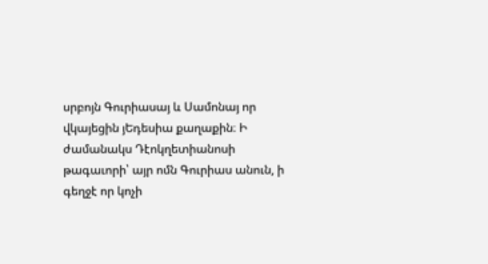սրբոյն Գուրիասայ և Սամոնայ որ վկայեցին յԵդեսիա քաղաքին։ Ի ժամանակս Դէոկղետիանոսի թագաւորի՝ այր ոմն Գուրիաս անուն, ի գեղջէ որ կոչի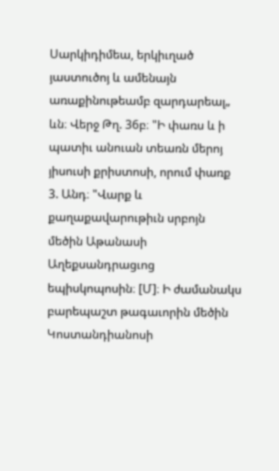Սարկիդիմեա, երկիւղած յաստուծոյ և ամենայն առաքինութեամբ զարդարեալ„ ևն։ Վերջ Թղ. 36բ։ "Ի փառս և ի պատիւ անուան տեառն մերոյ յիսուսի քրիստոսի, որում փառք 3. Անդ։ "Վարք և քաղաքավարութիւն սրբոյն մեծին Աթանասի Աղեքսանդրացւոց եպիսկոպոսին։ [Մ]։ Ի ժամանակս բարեպաշտ թագաւորին մեծին Կոստանդիանոսի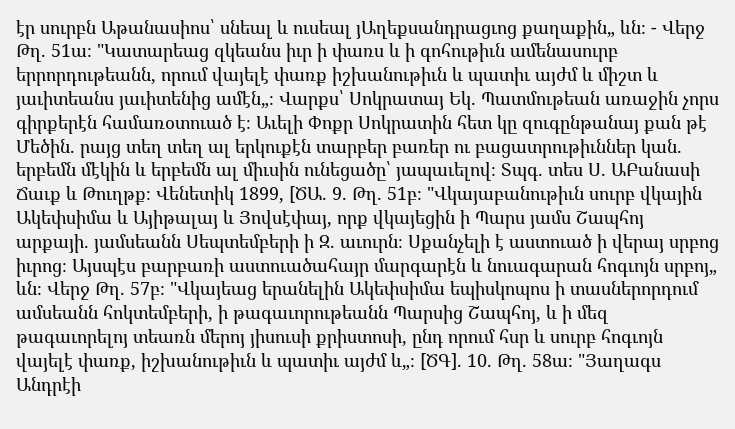էր սուրբն Աթանասիոս՝ սնեալ և ուսեալ յԱղեքսանդրացւոց քաղաքին„ ևն։ - Վերջ Թղ. 51ա։ "Կատարեաց զկեանս իւր ի փառս և ի գոհութիւն ամենասուրբ երրորդութեանն, որում վայելէ փառք իշխանութիւն և պատիւ այժմ և միշտ և յաւիտեանս յաւիտենից ամէն„։ Վարքս՝ Սոկրատայ Եկ. Պատմութեան առաջին չորս գիրքերէն համառօտուած է։ Աւելի Փոքր Սոկրատին հետ կը զուգընթանայ քան թէ Մեծին. րայց տեղ տեղ ալ երկուքէն տարբեր բառեր ու բացատրութիւններ կան. երբեմն մէկին և երբեմն ալ միւսին ունեցածը՝ յապաւելով։ Տպգ. տես Ս. ԱԲանասի Ճաւք և Թուղթք։ Վենետիկ 1899, [ԾԱ. 9. Թղ. 51բ։ "Վկայաբանութիւն սուրբ վկային Ակեփսիմա և Այիթալայ և Յովսէփայ, որք վկայեցին ի Պարս յամս Շապհոյ արքայի. յամսեանն Սեպտեմբերի ի Զ. աւուրն։ Սքանչելի է աստուած ի վերայ սրբոց իւրոց։ Այսպէս բարբառի աստուածահայր մարգարէն և նուագարան հոգւոյն սրբոյ„ ևն։ Վերջ Թղ. 57բ։ "Վկայեաց երանելին Ակեփսիմա եպիսկոպոս ի տասներորդում ամսեանն հոկտեմբերի, ի թագաւորութեանն Պարսից Շապհոյ, և ի մեզ թագաւորելոյ տեառն մերոյ յիսուսի քրիստոսի, ընդ որում հսր և սուրբ հոգւոյն վայելէ փառք, իշխանութիւն և պատիւ այժմ և„։ [ԾԳ]. 10. Թղ. 58ա։ "Յաղագս Անդրէի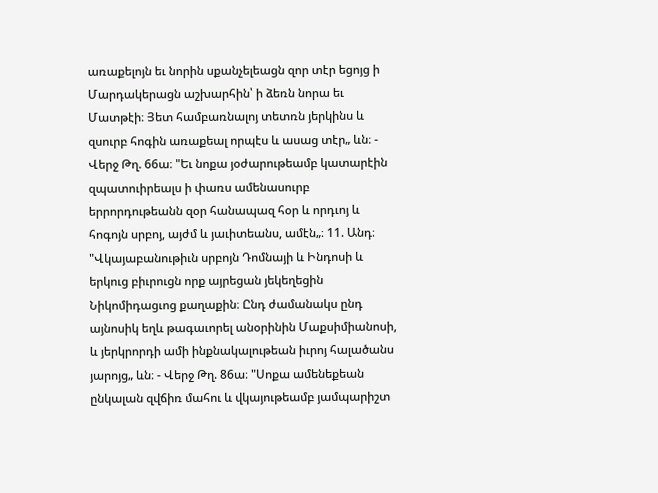առաքելոյն եւ նորին սքանչելեացն զոր տէր եցոյց ի Մարդակերացն աշխարհին՝ ի ձեռն նորա եւ Մատթէի։ Յետ համբառնալոյ տետռն յերկինս և զսուրբ հոգին առաքեալ որպէս և ասաց տէր„ ևն։ - Վերջ Թղ. 66ա։ "Եւ նոքա յօժարութեամբ կատարէին զպատուիրեալս ի փառս ամենասուրբ երրորդութեանն զօր հանապազ հօր և որդւոյ և հոգոյն սրբոյ, այժմ և յաւիտեանս, ամէն„։ 11. Անդ։ "Վկայաբանութիւն սրբոյն Դոմնայի և Ինդոսի և երկուց բիւրուցն որք այրեցան յեկեղեցին Նիկոմիդացւոց քաղաքին։ Ընդ ժամանակս ընդ այնոսիկ եղև թագաւորել անօրինին Մաքսիմիանոսի, և յերկրորդի ամի ինքնակալութեան իւրոյ հալածանս յարոյց„ ևն։ - Վերջ Թղ. 86ա։ "Սոքա ամենեքեան ընկալան զվճիռ մահու և վկայութեամբ յամպարիշտ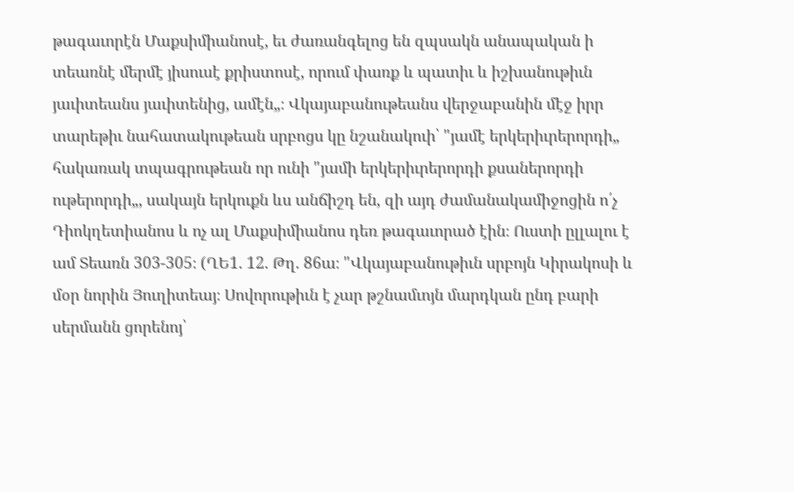թագաւորէն Մաքսիմիանոսէ, եւ ժառանգելոց են զպսակն անապական ի տեառնէ մերմէ յիսուսէ քրիստոսէ, որում փառք և պատիւ և իշխանութիւն յաւիտեանս յաւիտենից, ամէն„։ Վկայաբանութեանս վերջաբանին մէջ իրր տարեթիւ նահատակութեան սրբոցս կը նշանակուի՝ "յամէ երկերիւրերորդի„ հակառակ տպագրութեան որ ունի "յամի երկերիւրերորդի քսաներորդի ութերորդի„, սակայն երկուքն ևս անճիշդ են, զի այդ ժամանակամիջոցին ո՛չ Դիոկղետիանոս և ոչ ալ Մաքսիմիանոս դեռ թագաւորած էին։ Ուստի ըլլալու է ամ Տեառն 303-305։ (ՂԵ1. 12. Թղ. 86ա։ "Վկայաբանութիւն սրբոյն Կիրակոսի և մօր նորին Յուղիտեայ։ Սովորութիւն է չար թշնամւոյն մարդկան ընդ բարի սերմանն ցորենոյ՝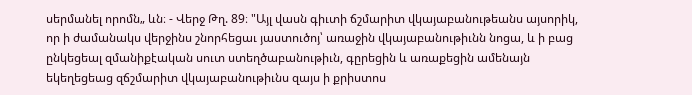սերմանել որոմն„ ևն։ - Վերջ Թղ. 89։ "Այլ վասն գիւտի ճշմարիտ վկայաբանութեանս այսորիկ, որ ի ժամանակս վերջինս շնորհեցաւ յաստուծոյ՝ առաջին վկայաբանութիւնն նոցա, և ի բաց ընկեցեալ զմանիքէական սուտ ստեղծաբանութիւն, գըրեցին և առաքեցին ամենայն եկեղեցեաց զճշմարիտ վկայաբանութիւնս զայս ի քրիստոս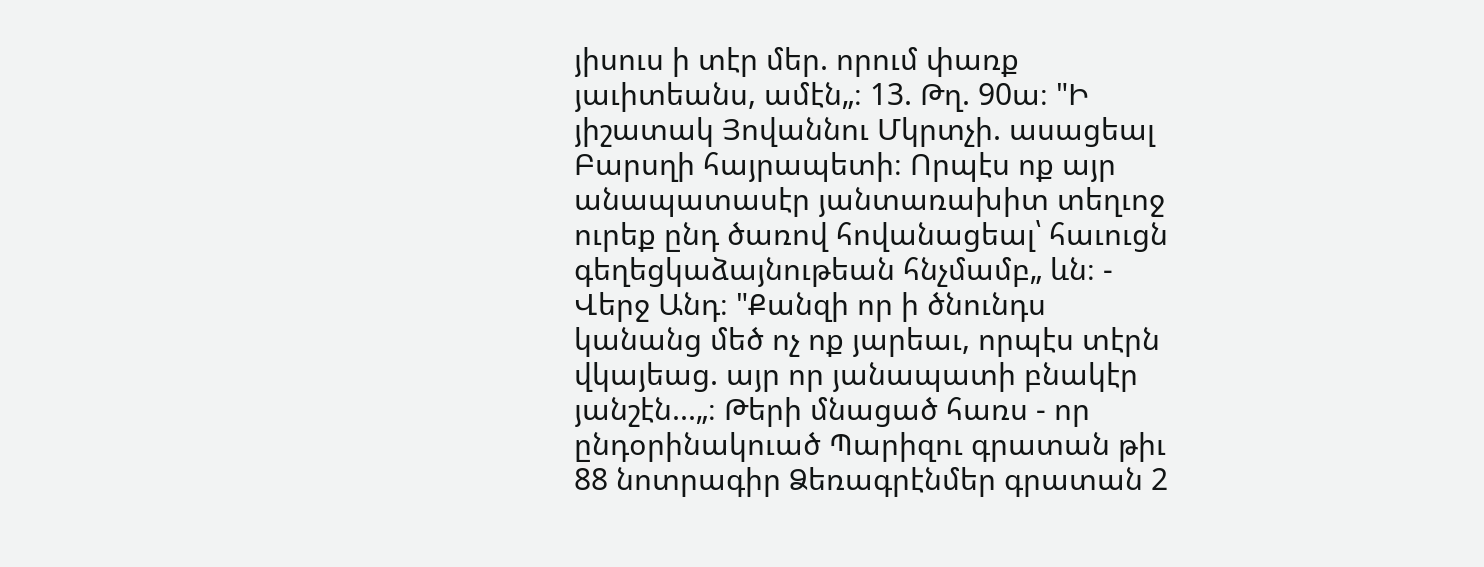յիսուս ի տէր մեր. որում փառք յաւիտեանս, ամէն„։ 13. Թղ. 90ա։ "Ի յիշատակ Յովաննու Մկրտչի. ասացեալ Բարսղի հայրապետի։ Որպէս ոք այր անապատասէր յանտառախիտ տեղւոջ ուրեք ընդ ծառով հովանացեալ՝ հաւուցն գեղեցկաձայնութեան հնչմամբ„ ևն։ - Վերջ Անդ։ "Քանզի որ ի ծնունդս կանանց մեծ ոչ ոք յարեաւ, որպէս տէրն վկայեաց. այր որ յանապատի բնակէր յանշէն...„։ Թերի մնացած հառս - որ ընդօրինակուած Պարիզու գրատան թիւ 88 նոտրագիր Ձեռագրէնմեր գրատան 2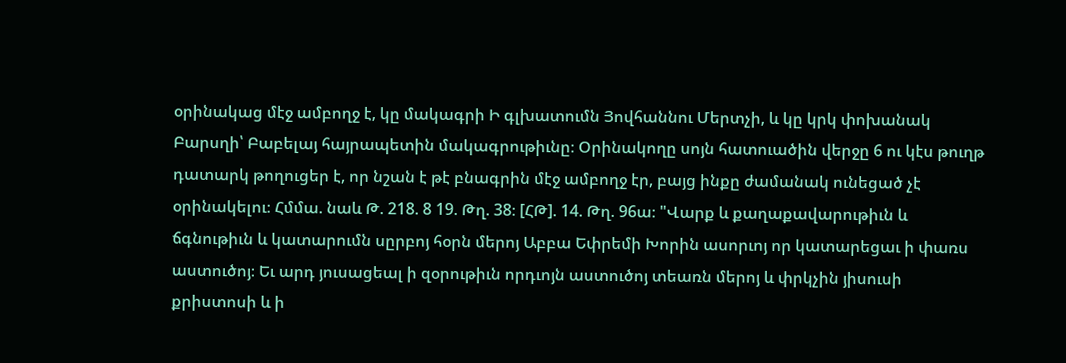օրինակաց մէջ ամբողջ է, կը մակագրի Ի գլխատումն Յովհաննու Մերտչի, և կը կրկ փոխանակ Բարսղի՝ Բաբելայ հայրապետին մակագրութիւնը։ Օրինակողը սոյն հատուածին վերջը 6 ու կէս թուղթ դատարկ թողուցեր է, որ նշան է թէ բնագրին մէջ ամբողջ էր, բայց ինքը ժամանակ ունեցած չէ օրինակելու։ Հմմա. նաև Թ. 218. 8 19. Թղ. 38։ [ՀԹ]. 14. Թղ. 96ա։ "Վարք և քաղաքավարութիւն և ճգնութիւն և կատարումն սըրբոյ հօրն մերոյ Աբբա Եփրեմի Խորին ասորւոյ որ կատարեցաւ ի փառս աստուծոյ։ Եւ արդ յուսացեալ ի զօրութիւն որդւոյն աստուծոյ տեառն մերոյ և փրկչին յիսուսի քրիստոսի և ի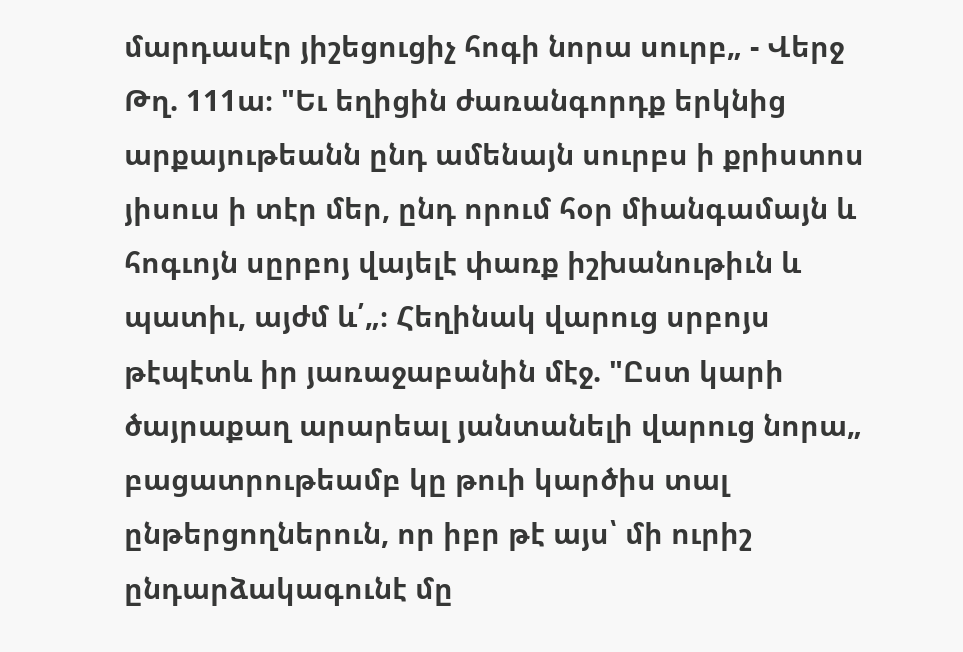մարդասէր յիշեցուցիչ հոգի նորա սուրբ„ - Վերջ Թղ. 111ա։ "Եւ եղիցին ժառանգորդք երկնից արքայութեանն ընդ ամենայն սուրբս ի քրիստոս յիսուս ի տէր մեր, ընդ որում հօր միանգամայն և հոգւոյն սըրբոյ վայելէ փառք իշխանութիւն և պատիւ, այժմ և՛„։ Հեղինակ վարուց սրբոյս թէպէտև իր յառաջաբանին մէջ. "Ըստ կարի ծայրաքաղ արարեալ յանտանելի վարուց նորա„ բացատրութեամբ կը թուի կարծիս տալ ընթերցողներուն, որ իբր թէ այս՝ մի ուրիշ ընդարձակագունէ մը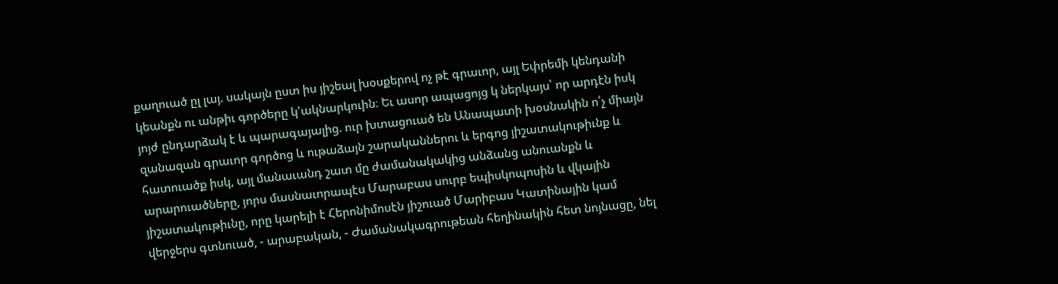քաղուած ըլ լայ. սակայն ըստ իս յիշեալ խօսքերով ոչ թէ գրաւոր, այլ Եփրեմի կենդանի կեանքն ու անթիւ գործերը կ'ակնարկուին։ Եւ ասոր ապացոյց կ ներկայս՝ որ արդէն իսկ յոյժ ընդարձակ է և պարագայալից. ուր խտացուած են Անապատի խօսնակին ո՛չ միայն զանազան գրաւոր գործոց և ութաձայն շարականներու և երգոց յիշատակութիւնք և հատուածք իսկ, այլ մանաւանդ շատ մը ժամանակակից անձանց անուանքն և արարուածները, յորս մասնաւորապէս Մարաբաս սուրբ եպիսկոպոսին և վկային յիշատակութիւնը, որը կարելի է Հերոնիմոսէն յիշուած Մարիբաս Կատինային կամ վերջերս գտնուած, - արաբական, - Ժամանակագրութեան հեղինակին հետ նոյնացը, նել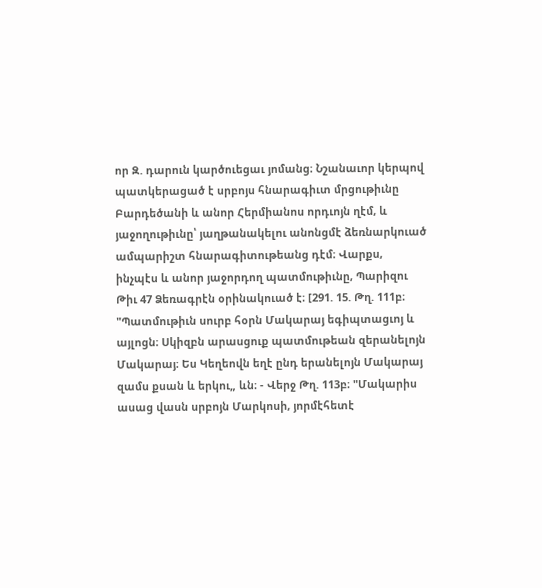որ Զ. դարուն կարծուեցաւ յոմանց։ Նշանաւոր կերպով պատկերացած է սրբոյս հնարագիւտ մրցութիւնը Բարդեծանի և անոր Հերմիանոս որդւոյն ղէմ, և յաջողութիւնը՝ յաղթանակելու անոնցմէ ձեռնարկուած ամպարիշտ հնարագիտութեանց դէմ։ Վարքս, ինչպէս և անոր յաջորդող պատմութիւնը, Պարիզու Թիւ 47 Ձեռագրէն օրինակուած է։ [291. 15. Թղ. 111բ։ "Պատմութիւն սուրբ հօրն Մակարայ եգիպտացւոյ և այլոցն։ Սկիզբն արասցուք պատմութեան զերանելոյն Մակարայ։ Ես Կեղեովն եղէ ընդ երանելոյն Մակարայ զամս քսան և երկու„ ևն։ - Վերջ Թղ. 113բ։ "Մակարիս ասաց վասն սրբոյն Մարկոսի, յորմէհետէ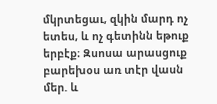մկրտեցաւ, զկին մարդ ոչ ետես, և ոչ գետինն եթուք երբէք։ Զսոսա արասցուք բարեխօս առ տէր վասն մեր. և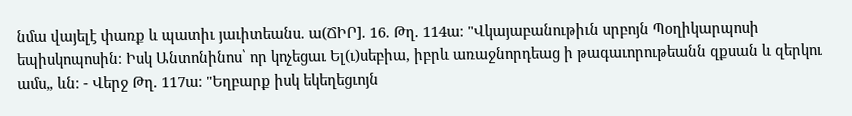նմա վայելէ փառք և պատիւ յաւիտեանս. ա(ՃԻՐ]. 16. Թղ. 114ա։ "Վկայաբանութիւն սրբոյն Պօղիկարպոսի եպիսկոպոսին։ Իսկ Անտոնինոս՝ որ կոչեցաւ Ել(ւ)սեբիա, իբրև առաջնորդեաց ի թագաւորութեանն զքսան և զերկու ամս„ ևն։ - Վերջ Թղ. 117ա։ "Եղբարք իսկ եկեղեցւոյն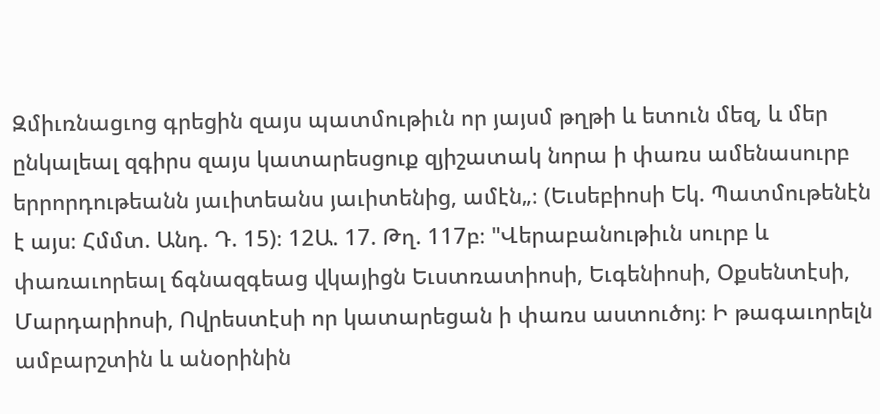Զմիւռնացւոց գրեցին զայս պատմութիւն որ յայսմ թղթի և ետուն մեզ, և մեր ընկալեալ զգիրս զայս կատարեսցուք զյիշատակ նորա ի փառս ամենասուրբ երրորդութեանն յաւիտեանս յաւիտենից, ամէն„։ (Եւսեբիոսի Եկ. Պատմութենէն է այս։ Հմմտ. Անդ. Դ. 15)։ 12Ա. 17. Թղ. 117բ։ "Վերաբանութիւն սուրբ և փառաւորեալ ճգնազգեաց վկայիցն Եւստռատիոսի, Եւգենիոսի, Օքսենտէսի, Մարդարիոսի, Ովրեստէսի որ կատարեցան ի փառս աստուծոյ։ Ի թագաւորելն ամբարշտին և անօրինին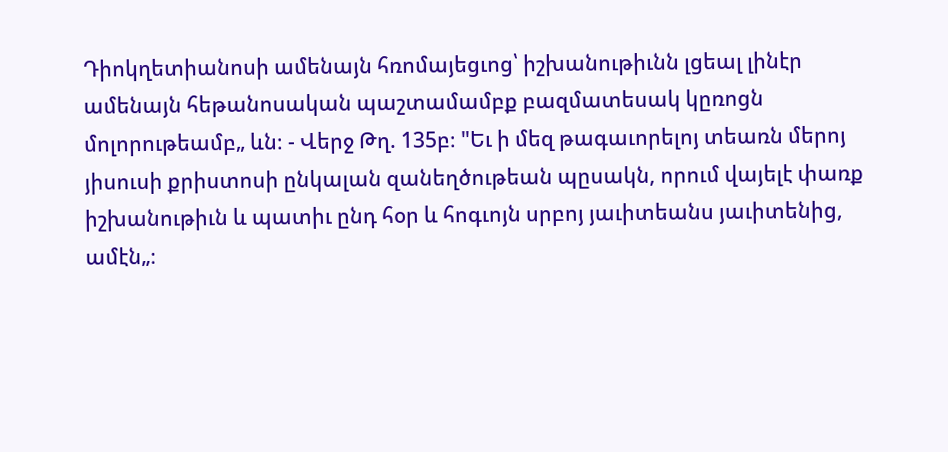Դիոկղետիանոսի ամենայն հռոմայեցւոց՝ իշխանութիւնն լցեալ լինէր ամենայն հեթանոսական պաշտամամբք բազմատեսակ կըռոցն մոլորութեամբ„ ևն։ - Վերջ Թղ. 135բ։ "Եւ ի մեզ թագաւորելոյ տեառն մերոյ յիսուսի քրիստոսի ընկալան զանեղծութեան պըսակն, որում վայելէ փառք իշխանութիւն և պատիւ ընդ հօր և հոգւոյն սրբոյ յաւիտեանս յաւիտենից, ամէն„։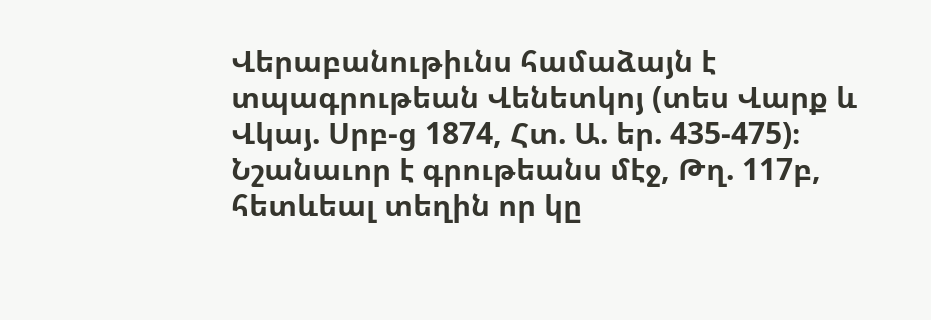Վերաբանութիւնս համաձայն է տպագրութեան Վենետկոյ (տես Վարք և Վկայ. Սրբ-ց 1874, Հտ. Ա. եր. 435-475)։ Նշանաւոր է գրութեանս մէջ, Թղ. 117բ, հետևեալ տեղին որ կը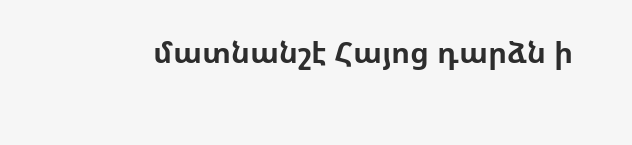մատնանշէ Հայոց դարձն ի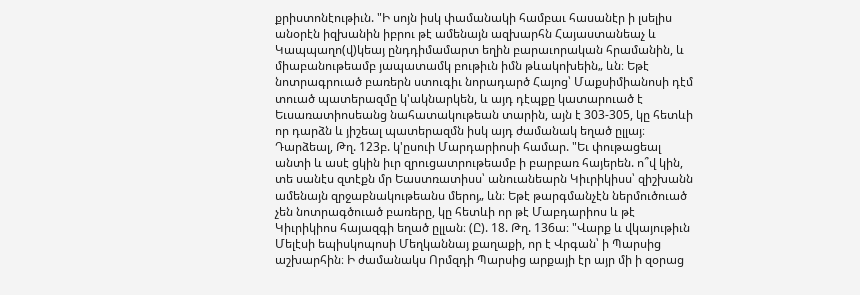քրիստոնէութիւն. "Ի սոյն իսկ փամանակի համբաւ հասանէր ի լսելիս անօրէն իզխանին իբրու թէ ամենայն ազխարհն Հայաստանեաչ և Կապպաղո(վ)կեայ ընդդիմամարտ եղին բարաւորական հրամանին, և միաբանութեամբ յապատամկ բութիւն իմն թևակոխեին„ ևն։ Եթէ նոտրագրուած բառերն ստուգիւ նորադարծ Հայոց՝ Մաքսիմիանոսի դէմ տուած պատերազմը կ'ակնարկեն, և այդ դէպքը կատարուած է Եւսառատիոսեանց նահատակութեան տարին, այն է 303-305, կը հետևի որ դարձն և յիշեալ պատերազմն իսկ այդ ժամանակ եղած ըլլայ։ Դարձեալ, Թղ. 123բ. կ'ըսուի Մարդարիոսի համար. "Եւ փութացեալ անտի և ասէ ցկին իւր զրուցատրութեամբ ի բարբառ հայերեն. ո՞վ կին, տե սանէս զտէքն մր Եաստռատիսս՝ անուանեարն Կիւրիկիսս՝ զիշխանն ամենայն զրջաբնակութեանս մերոյ„ ևն։ Եթէ թարգմանչէն ներմուծուած չեն նոտրագծուած բառերը, կը հետևի որ թէ Մաբդարիոս և թէ Կիւրիկիոս հայազգի եղած ըլլան։ (Ը). 18. Թղ. 136ա։ "Վարք և վկայութիւն Մելէսի եպիսկոպոսի Մեղկաննայ քաղաքի, որ է Վրգան՝ ի Պարսից աշխարհին։ Ի ժամանակս Որմզդի Պարսից արքայի էր այր մի ի զօրաց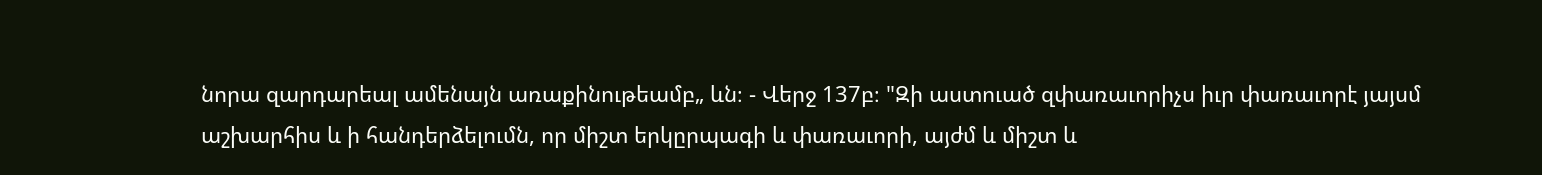նորա զարդարեալ ամենայն առաքինութեամբ„ ևն։ - Վերջ 137բ։ "Զի աստուած զփառաւորիչս իւր փառաւորէ յայսմ աշխարհիս և ի հանդերձելումն, որ միշտ երկըրպագի և փառաւորի, այժմ և միշտ և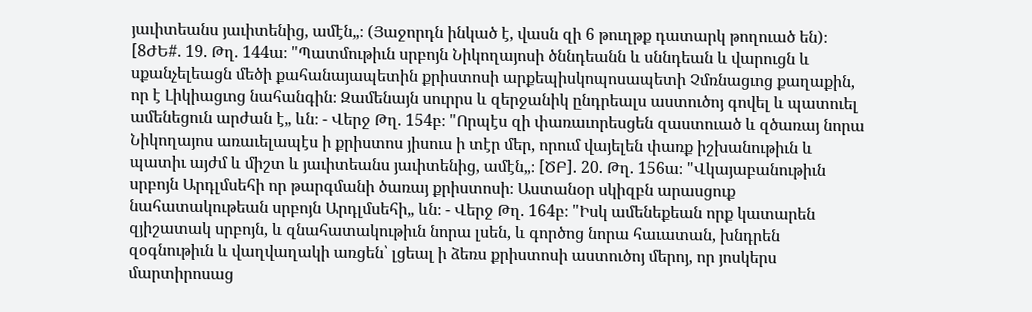յաւիտեանս յաւիտենից, ամէն„։ (Յաջորդն ինկած է, վասն զի 6 թուղթք դատարկ թողուած են)։ [8ԺԵ#. 19. Թղ. 144ա։ "Պատմութիւն սրբոյն Նիկողայոսի ծննդեանն և սննդեան և վարուցն և սքանչելեացն մեծի քահանայապետին քրիստոսի արքեպիսկոպոսապետի Չմռնացւոց քաղաքին, որ է Լիկիացւոց նահանգին։ Զամենայն սուրրս և զերջանիկ ընդրեալս աստուծոյ գովել և պատուել ամենեցուն արժան է„ ևն։ - Վերջ Թղ. 154բ։ "Որպէս զի փառաւորեսցեն զաստուած և զծառայ նորա Նիկողայոս առաւելապէս ի քրիստոս յիսուս ի տէր մեր, որում վայելեն փառք իշխանութիւն և պատիւ այժմ և միշտ և յաւիտեանս յաւիտենից, ամէն„։ [ԾԲ]. 20. Թղ. 156ա։ "Վկայաբանութիւն սրբոյն Արդլմսեհի որ թարգմանի ծառայ քրիստոսի։ Աստանօր սկիզբն արասցուք նահատակութեան սրբոյն Արդլմսեհի„ ևն։ - Վերջ Թղ. 164բ։ "Իսկ ամենեքեան որք կատարեն զյիշատակ սրբոյն, և զնահատակութիւն նորա լսեն, և գործոց նորա հաւատան, խնդրեն զօգնութիւն և վաղվաղակի առցեն՝ լցեալ ի ձեռս քրիստոսի աստուծոյ մերոյ, որ յոսկերս մարտիրոսաց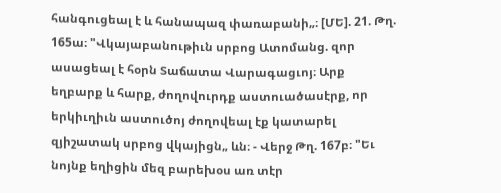հանգուցեալ է և հանապազ փառաբանի„։ [ՄԵ]. 21. Թղ. 165ա։ "Վկայաբանութիւն սրբոց Ատոմանց. զոր ասացեալ է հօրն Տաճատա Վարագացւոյ։ Արք եղբարք և հարք, ժողովուրդք աստուածասէրք, որ երկիւղիւն աստուծոյ ժողովեալ էք կատարել զյիշատակ սրբոց վկայիցն„ ևն։ - Վերջ Թղ. 167բ։ "Եւ նոյնք եղիցին մեզ բարեխօս առ տէր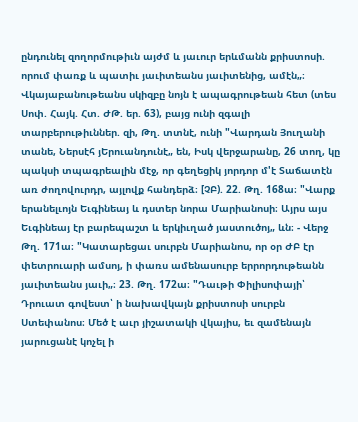ընդունել զողորմութիւն այժմ և յաւուր երևմանն քրիստոսի. որում փառք և պատիւ յաւիտեանս յաւիտենից, ամէն„։ Վկայաբանութեանս սկիզբը նոյն է ապագրութեան հետ (տես Սոփ. Հայկ. Հտ. ԺԹ. եր. 63), բայց ունի զգալի տարբերութիւններ. զի, Թղ. տտնէ, ունի "Վարդան Յուղանի տանե, Ներսէհ յԵրուանդունէ„ են, Իսկ վերջարանը, 26 տող, կը պակսի տպագրեալին մէջ, որ գեղեցիկ յորդոր մ'է Տաճատէն առ ժողովուրդր, այլովք հանդերձ։ [ՉԲ). 22. Թղ. 168ա։ "Վարք երանելւոյն Եւգինեայ և դստեր նորա Մարիանոսի։ Այրս այս Եւգինեայ էր բարեպաշտ և երկիւղած յաստուծոյ„ ևն։ - Վերջ Թղ. 171ա։ "Կատարեցաւ սուրբն Մարիանոս, որ օր ԺԲ էր փետրուարի ամսոյ, ի փառս ամենասուրբ երրորդութեանն յաւիտեանս յաւի„։ 23. Թղ. 172ա։ "Դաւթի Փիլիսոփայի՝ Դրուատ գովեստ՝ ի նախավկայն քրիստոսի սուրբն Ստեփանոս։ Մեծ է աւր յիշատակի վկայիս, եւ զամենայն յարուցանէ կոչել ի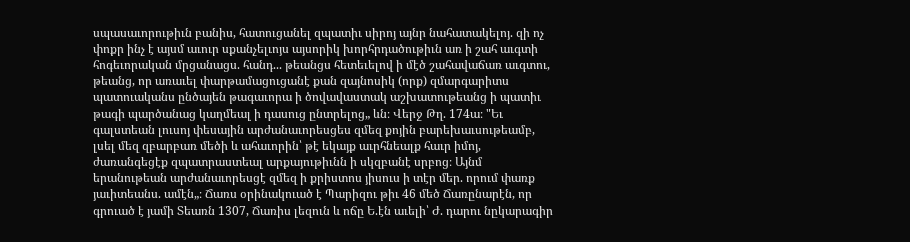սպասաւորութիւն բանիս, հատուցանել զպատիւ սիրոյ այնր նահատակելոյ. զի ոչ փոքր ինչ է այսմ աւուր սքանչելւոյս այսորիկ խորհրդածութիւն առ ի շահ աւգտի հոգեւորական մրցանացս. հանդ... թեանցս հետեւելով ի մէծ շահավաճառ աւգտու, թեանց, որ առաւել փարթամացուցանէ քան զայնոսիկ (որք) զմարգարիտս պատուականս ընծայեն թագաւորա ի ծովավաստակ աշխատութեանց ի պատիւ թագի պարծանաց կաղմեալ ի դասուց ընտրելոց„ ևն։ Վերջ Թղ. 174ա։ "Եւ գալստեան լուսոյ փեսային արժանաւորեսցես զմեզ քոյին բարեխաւսութեամբ, լսել մեզ զբարբառ մեծի և ահաւորին՝ թէ եկայք աւրհնեալք հաւր իմոյ, ժառանգեցէք զպատրաստեալ արքայութիւնն ի սկզբանէ սրբոց։ Այնմ երանութեան արժանաւորեսցէ զմեզ ի քրիստոս յիսուս ի տէր մեր. որում փառք յաւիտեանս. ամէն„։ Ճառս օրինակուած է Պարիզու թիւ 46 մեծ Ճառընարէն, որ գրուած է յամի Տեառն 1307, Ճառիս լեզուն և ոճը Ե.էն աւելի՝ Ժ. դարու նըկարագիր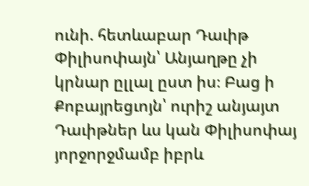ունի. հետևաբար Դաւիթ Փիլիսոփայն՝ Անյաղթը չի կրնար ըլլալ ըստ իս։ Բաց ի Քոբայրեցւոյն՝ ուրիշ անյայտ Դաւիթներ ևս կան Փիլիսոփայ յորջորջմամբ իբրև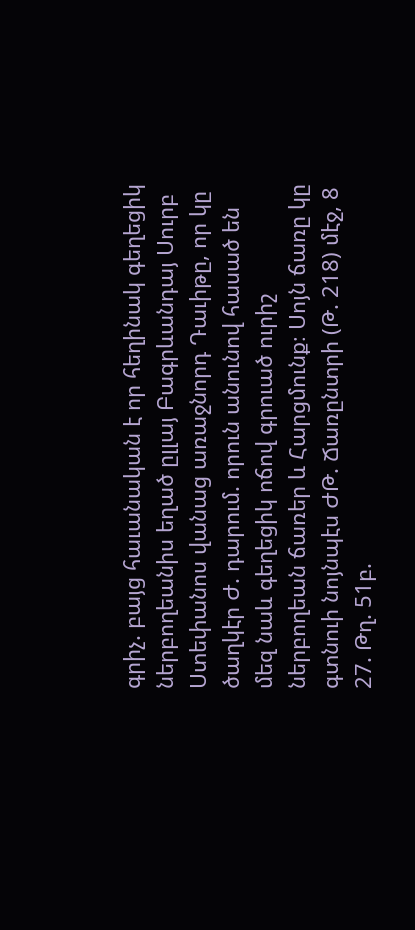գրիչ. բայց հաւանական է որ հեղինակ գեղեցիկ ներբողեանիս եղած ըլլայ Բագրևանդայ Սուրբ Ստեփանոս վանաց առաջնորդ Դաւիթը, որ կը ծաղկէր Ժ. դարում. որուն անունով հասած են մեզ նաև գեղեցիկ ոճով գրուած ուրիշ ներբողեան ճառեր և Հարցմունք։ Սոյն ճառը կը գտնուի նոյնպէս ԺԹ. Ճառընտրի (Թ. 218) մէջ, 8 27. Թղ. 51բ.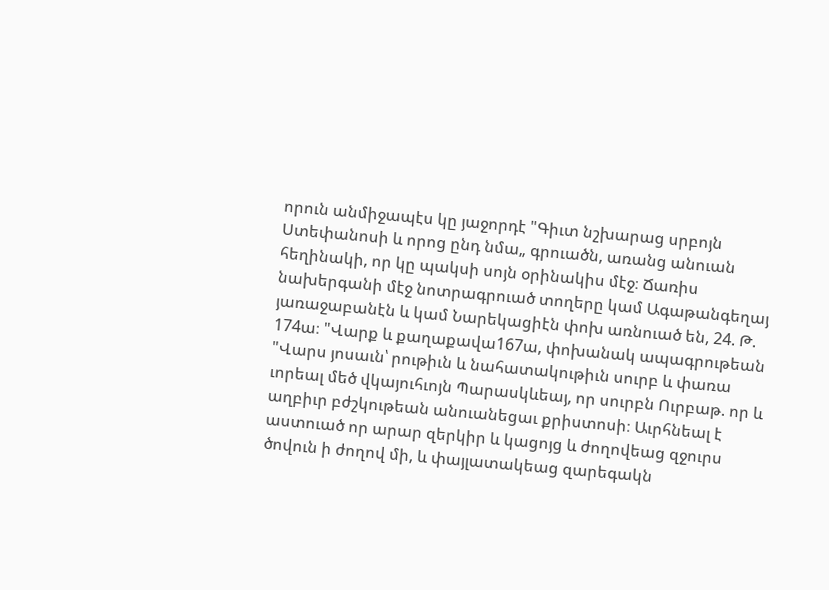որուն անմիջապէս կը յաջորդէ "Գիւտ նշխարաց սրբոյն Ստեփանոսի և որոց ընդ նմա„ գրուածն, առանց անուան հեղինակի, որ կը պակսի սոյն օրինակիս մէջ։ Ճառիս նախերգանի մէջ նոտրագրուած տողերը կամ Ագաթանգեղայ յառաջաբանէն և կամ Նարեկացիէն փոխ առնուած են, 24. Թ. 174ա։ "Վարք և քաղաքավա167ա, փոխանակ ապագրութեան "Վարս յոսաւն՝ րութիւն և նահատակութիւն սուրբ և փառա ւորեալ մեծ վկայուհւոյն Պարասկևեայ, որ սուրբն Ուրբաթ. որ և աղբիւր բժշկութեան անուանեցաւ քրիստոսի։ Աւրհնեալ է աստուած որ արար զերկիր և կացոյց և ժողովեաց զջուրս ծովուն ի ժողով մի, և փայլատակեաց զարեգակն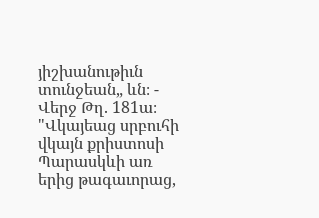յիշխանութիւն տունջեան„ ևն։ - Վերջ Թղ. 181ա։ "Վկայեաց սրբուհի վկայն քրիստոսի Պարասկևի առ երից թագաւորաց,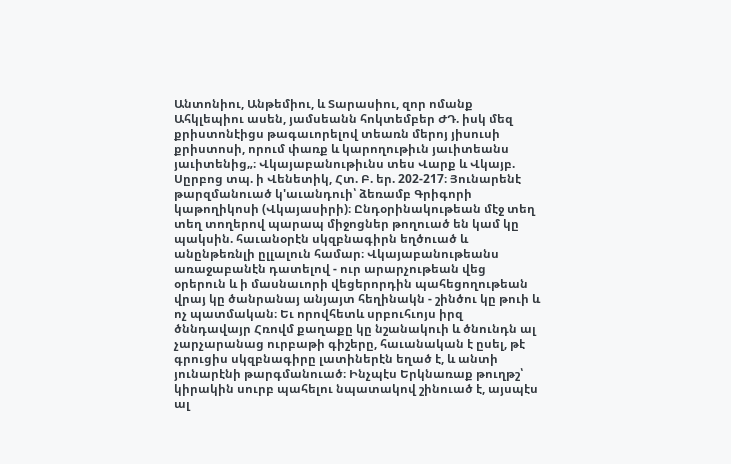Անտոնիու, Անթեմիու, և Տարասիու, զոր ոմանք Ահկլեպիու ասեն, յամսեանն հոկտեմբեր ԺԴ. իսկ մեզ քրիստոնէիցս թագաւորելով տեառն մերոյ յիսուսի քրիստոսի, որում փառք և կարողութիւն յաւիտեանս յաւիտենից„։ Վկայաբանութիւնս տես Վարք և Վկայբ. Սըրբոց տպ. ի Վենետիկ, Հտ. Բ. եր. 202-217։ Յունարենէ թարզմանուած կ'աւանդուի՝ ձեռամբ Գրիգորի կաթողիկոսի (Վկայասիրի)։ Ընդօրինակութեան մէջ տեղ տեղ տողերով պարապ միջոցներ թողուած են կամ կը պակսին. հաւանօրէն սկզբնագիրն եղծուած և անընթեռնլի ըլլալուն համար։ Վկայաբանութեանս առաջաբանէն դատելով - ուր արարչութեան վեց օրերուն և ի մասնաւորի վեցերորդին պահեցողութեան վրայ կը ծանրանայ անյայտ հեղինակն - շինծու կը թուի և ոչ պատմական։ Եւ որովհետև սրբուհւոյս իրզ ծննդավայր Հռովմ քաղաքը կը նշանակուի և ծնունդն ալ չարչարանաց ուրբաթի գիշերը, հաւանական է ըսել, թէ գրուցիս սկզբնագիրը լատիներէն եղած է, և անտի յունարէնի թարգմանուած։ Ինչպէս Երկնառաք թուղթշ՝ կիրակին սուրբ պահելու նպատակով շինուած է, այսպէս ալ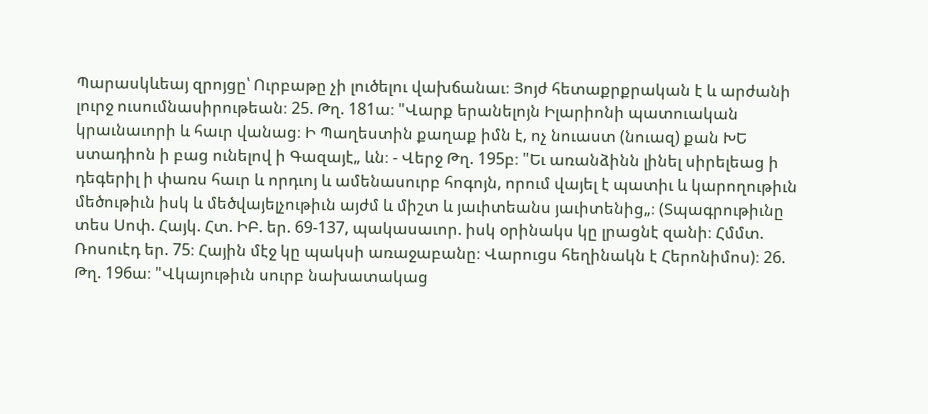Պարասկևեայ զրոյցը՝ Ուրբաթը չի լուծելու վախճանաւ։ Յոյժ հետաքրքրական է և արժանի լուրջ ուսումնասիրութեան։ 25. Թղ. 181ա։ "Վարք երանելոյն Իլարիոնի պատուական կրաւնաւորի և հաւր վանաց։ Ի Պաղեստին քաղաք իմն է, ոչ նուաստ (նուազ) քան ԽԵ ստադիոն ի բաց ունելով ի Գազայէ„ ևն։ - Վերջ Թղ. 195բ։ "Եւ առանձինն լինել սիրելեաց ի դեգերիլ ի փառս հաւր և որդւոյ և ամենասուրբ հոգոյն, որում վայել է պատիւ և կարողութիւն մեծութիւն իսկ և մեծվայելչութիւն այժմ և միշտ և յաւիտեանս յաւիտենից„։ (Տպագրութիւնը տես Սոփ. Հայկ. Հտ. ԻԲ. եր. 69-137, պակասաւոր. իսկ օրինակս կը լրացնէ զանի։ Հմմտ. Ռոսուէդ եր. 75։ Հային մէջ կը պակսի առաջաբանը։ Վարուցս հեղինակն է Հերոնիմոս)։ 26. Թղ. 196ա։ "Վկայութիւն սուրբ նախատակաց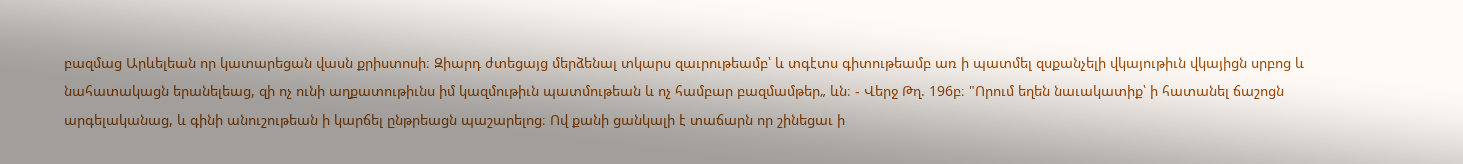բազմաց Արևելեան որ կատարեցան վասն քրիստոսի։ Զիարդ ժտեցայց մերձենալ տկարս զաւրութեամբ՝ և տգէտս գիտութեամբ առ ի պատմել զսքանչելի վկայութիւն վկայիցն սրբոց և նահատակացն երանելեաց, զի ոչ ունի աղքատութիւնս իմ կազմութիւն պատմութեան և ոչ համբար բազմամթեր„ ևն։ - Վերջ Թղ. 196բ։ "Որում եղեն նաւակատիք՝ ի հատանել ճաշոցն արգելականաց, և գինի անուշութեան ի կարճել ընթրեացն պաշարելոց։ Ով քանի ցանկալի է տաճարն որ շինեցաւ ի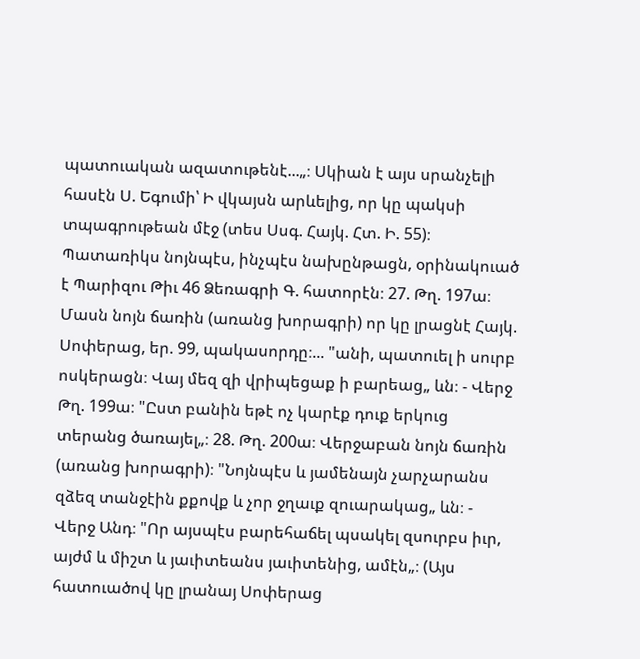պատուական ազատութենէ...„։ Սկիան է այս սրանչելի հասէն Ս. Եգումի՝ Ի վկայսն արևելից, որ կը պակսի տպագրութեան մէջ (տես Սսգ. Հայկ. Հտ. Ի. 55)։ Պատառիկս նոյնպէս, ինչպէս նախընթացն, օրինակուած է Պարիզու Թիւ 46 Ձեռագրի Գ. հատորէն։ 27. Թղ. 197ա։ Մասն նոյն ճառին (առանց խորագրի) որ կը լրացնէ Հայկ. Սոփերաց, եր. 99, պակասորդը։... "անի, պատուել ի սուրբ ոսկերացն։ Վայ մեզ զի վրիպեցաք ի բարեաց„ ևն։ - Վերջ Թղ. 199ա։ "Ըստ բանին եթէ ոչ կարէք դուք երկուց տերանց ծառայել„։ 28. Թղ. 200ա։ Վերջաբան նոյն ճառին (առանց խորագրի)։ "Նոյնպէս և յամենայն չարչարանս զձեզ տանջէին քքովք և չոր ջղաւք զուարակաց„ ևն։ - Վերջ Անդ։ "Որ այսպէս բարեհաճել պսակել զսուրբս իւր, այժմ և միշտ և յաւիտեանս յաւիտենից, ամէն„։ (Այս հատուածով կը լրանայ Սոփերաց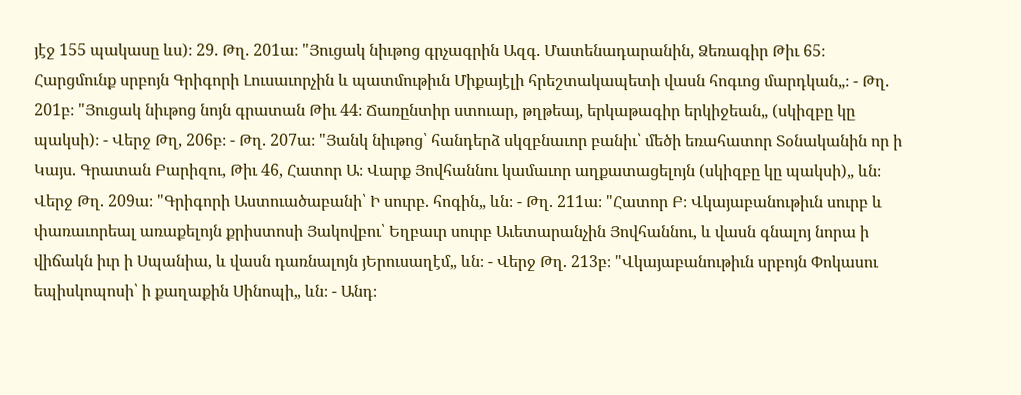յէջ 155 պակասը ևս)։ 29. Թղ. 201ա։ "Յուցակ նիւթոց գրչագրին Ազգ. Մատենադարանին, Ձեռագիր Թիւ 65։ Հարցմունք սրբոյն Գրիգորի Լուսաւորչին և պատմութիւն Միքայէլի հրեշտակապետի վասն հոգւոց մարդկան„։ - Թղ. 201բ։ "Յուցակ նիւթոց նոյն գրատան Թիւ 44։ Ճառընտիր ստուար, թղթեայ, երկաթագիր երկիջեան„ (սկիզբը կը պակսի)։ - Վերջ Թղ, 206բ։ - Թղ. 207ա։ "Յանկ նիւթոց՝ հանդերձ սկզբնաւոր բանիւ՝ մեծի եռահատոր Տօնականին որ ի Կայս. Գրատան Բարիզու, Թիւ 46, Հատոր Ա։ Վարք Յովհաննու կամաւոր աղքատացելոյն (սկիզբը կը պակսի)„ ևն։ Վերջ Թղ. 209ա։ "Գրիգորի Աստուածաբանի՝ Ի սուրբ. հոգին„ ևն։ - Թղ. 211ա։ "Հատոր Բ։ Վկայաբանութիւն սուրբ և փառաւորեալ առաքելոյն քրիստոսի Յակովբու՝ Եղբաւր սուրբ Աւետարանչին Յովհաննու, և վասն գնալոյ նորա ի վիճակն իւր ի Սպանիա, և վասն դառնալոյն յԵրուսաղէմ„ ևն։ - Վերջ Թղ. 213բ։ "Վկայաբանութիւն սրբոյն Փոկասու եպիսկոպոսի՝ ի քաղաքին Սինոպի„ ևն։ - Անդ։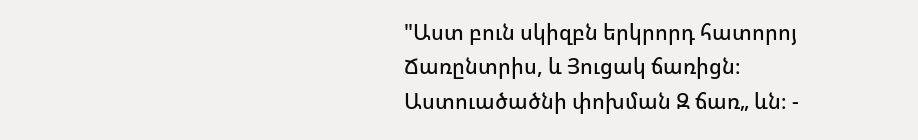"Աստ բուն սկիզբն երկրորդ հատորոյ Ճառընտրիս, և Յուցակ ճառիցն։ Աստուածածնի փոխման Զ ճառ„ ևն։ -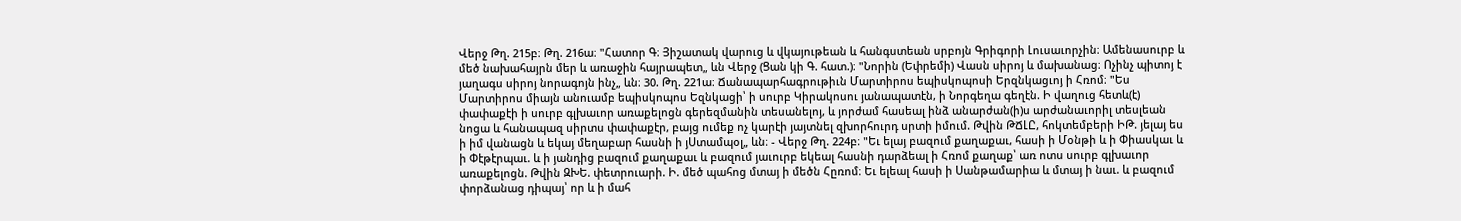Վերջ Թղ. 215բ։ Թղ. 216ա։ "Հատոր Գ։ Յիշատակ վարուց և վկայութեան և հանգստեան սրբոյն Գրիգորի Լուսաւորչին։ Ամենասուրբ և մեծ նախահայրն մեր և առաջին հայրապետ„ ևն Վերջ (Ցան կի Գ. հատ.)։ "Նորին (Եփրեմի) Վասն սիրոյ և մախանաց։ Ոչինչ պիտոյ է յաղագս սիրոյ նորագոյն ինչ„ ևն։ 30. Թղ. 221ա։ Ճանապարհագրութիւն Մարտիրոս եպիսկոպոսի Երզնկացւոյ ի Հռոմ։ "Ես Մարտիրոս միայն անուամբ եպիսկոպոս Եզնկացի՝ ի սուրբ Կիրակոսու յանապատէն, ի Նորգեղա գեղէն. Ի վաղուց հետև(է) փափաքէի ի սուրբ գլխաւոր առաքելոցն գերեզմանին տեսանելոյ, և յորժամ հասեալ ինձ անարժան(ի)ս արժանաւորիլ տեսլեան նոցա և հանապազ սիրտս փափաքէր, բայց ումեք ոչ կարէի յայտնել զխորհուրդ սրտի իմում. Թվին ԹՃԼԸ, հոկտեմբերի ԻԹ. յելայ ես ի իմ վանացն և եկայ մեղաբար հասնի ի յՍտամպօլ„ ևն։ - Վերջ Թղ. 224բ։ "Եւ ելայ բազում քաղաքաւ, հասի ի Մօնթի և ի Փիասկաւ և ի Փէթէրպաւ. և ի յանդից բազում քաղաքաւ և բազում յաւուրբ եկեալ հասնի դարձեալ ի Հռոմ քաղաք՝ առ ոտս սուրբ գլխաւոր առաքելոցն. Թվին ԶԽԵ. փետրուարի. Ի. մեծ պահոց մտայ ի մեծն Հըռոմ։ Եւ ելեալ հասի ի Սանթամարիա և մտայ ի նաւ. և բազում փորձանաց դիպայ՝ որ և ի մահ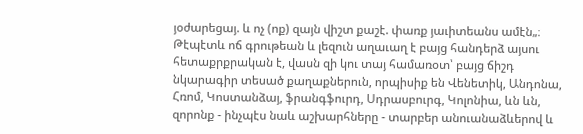յօժարեցայ. և ոչ (ոք) զայն վիշտ քաշէ. փառք յաւիտեանս ամէն„։ Թէպէտև ոճ գրութեան և լեզուն աղաւաղ է բայց հանդերձ այսու հետաքրքրական է, վասն զի կու տայ համառօտ՝ բայց ճիշդ նկարագիր տեսած քաղաքներուն, որպիսիք են Վենետիկ, Անդոնա, Հռոմ, Կոստանձայ, ֆրանգֆուրդ, Սդրասբուրգ, Կոլոնիա, ևն ևն, զորոնք - ինչպէս նաև աշխարհները - տարբեր անուանաձևերով և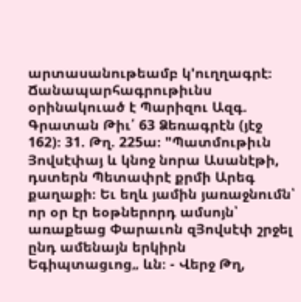արտասանութեամբ կ'ուղղագրէ։ Ճանապարհագրութիւնս օրինակուած է Պարիզու Ազգ. Գրատան Թիւ՛ 63 Ձեռագրէն (յէջ 162)։ 31. Թղ. 225ա։ "Պատմութիւն Յովսէփայ և կնոջ նորա Ասանէթի, դստերն Պետափրէ քրմի Արեգ քաղաքի։ Եւ եղև յամին յառաջնումն՝ որ օր էր եօթներորդ ամսոյն՝ առաքեաց Փարաւոն զՅովսէփ շրջել ընդ ամենայն երկիրն Եգիպտացւոց„ ևն։ - Վերջ Թղ,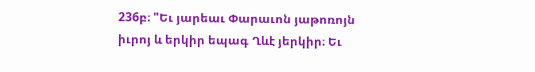236բ։ "Եւ յարեաւ Փարաւոն յաթոռոյն իւրոյ և երկիր եպագ Ղևէ յերկիր։ Եւ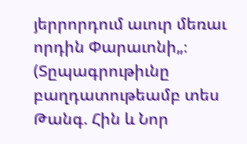յերրորդում աւուր մեռաւ որդին Փարաւոնի„։ (Տըպագրութիւնը բաղդատութեամբ տես Թանգ. Հին և Նոր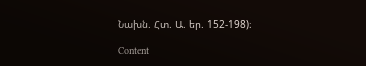Նախն. Հտ. Ա. եր. 152-198)։

Content